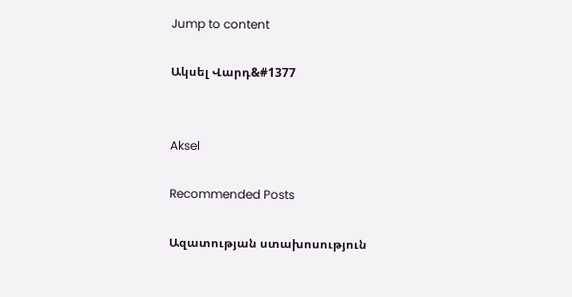Jump to content

Ակսել Վարդ&#1377


Aksel

Recommended Posts

Ազատության ստախոսություն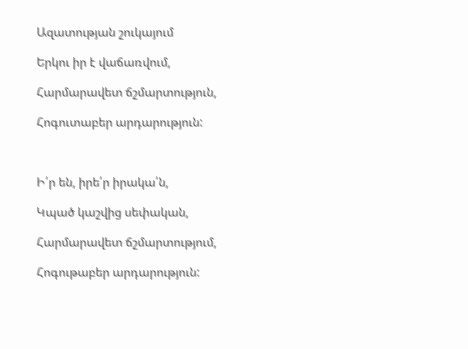Ազատության շուկայում

Երկու իր է վաճառվում,

Հարմարավետ ճշմարտություն,

Հոգուտաբեր արդարություն:



Ի՛ր են, իրե՛ր իրակա՛ն,

Կպած կաշվից սեփական,

Հարմարավետ ճշմարտությում,

Հոգութաբեր արդարություն: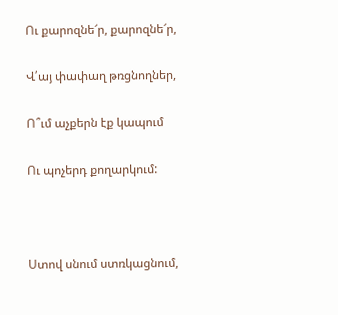Ու քարոզնե՜ր, քարոզնե՜ր,

Վ՛այ փափաղ թռցնողներ,

Ո՞ւմ աչքերն էք կապում

Ու պոչերդ քողարկում:



Ստով սնում ստռկացնում,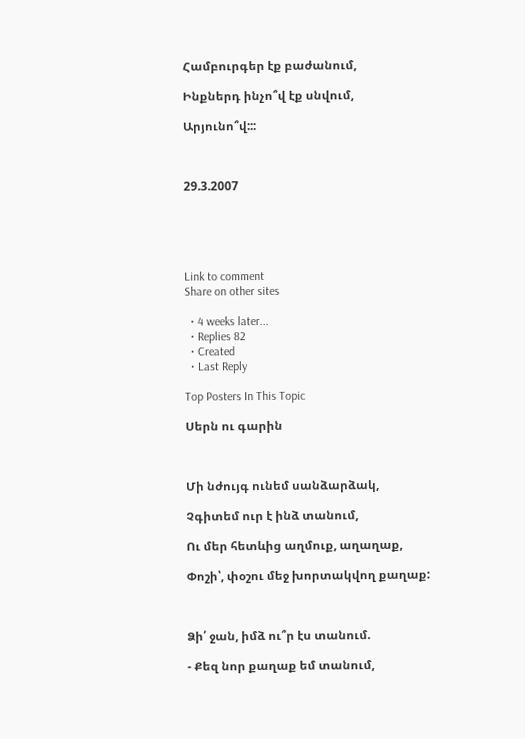Համբուրգեր էք բաժանում,

Ինքներդ ինչո՞վ էք սնվում,

Արյունո՞վ:::



29.3.2007





Link to comment
Share on other sites

  • 4 weeks later...
  • Replies 82
  • Created
  • Last Reply

Top Posters In This Topic

Սերն ու գարին



Մի նժույգ ունեմ սանձարձակ,

Չգիտեմ ուր է ինձ տանում,

Ու մեր հետևից աղմուք, աղաղաք,

Փոշի՝, փօշու մեջ խորտակվող քաղաք:



Ձի՛ ջան, իմձ ու՞ր էս տանում.

- Քեզ նոր քաղաք եմ տանում,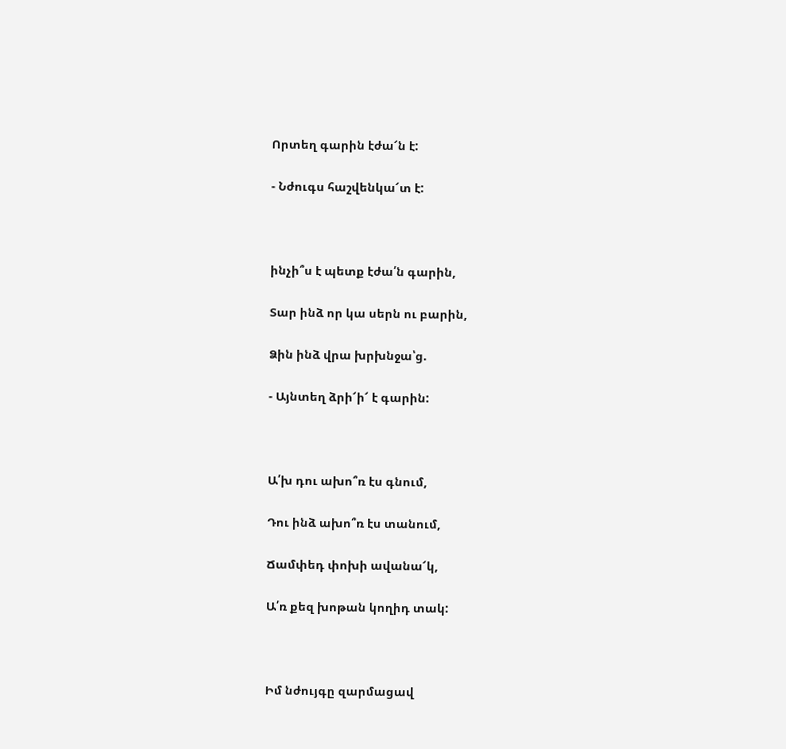Որտեղ գարին էժա՜ն է:

- Նժուգս հաշվենկա՜տ է:



ինչի՞ս է պետք էժա՛ն գարին,

Տար ինձ որ կա սերն ու բարին,

Ձին ինձ վրա խրխնջա՝ց.

- Այնտեղ ձրի՜ի՜ է գարին:



Ա՛խ դու ախո՞ռ էս գնում,

Դու ինձ ախո՞ռ էս տանում,

Ճամփեդ փոխի ավանա՜կ,

Ա՛ռ քեզ խոթան կողիդ տակ:



Իմ նժույգը զարմացավ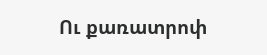Ու քառատրոփ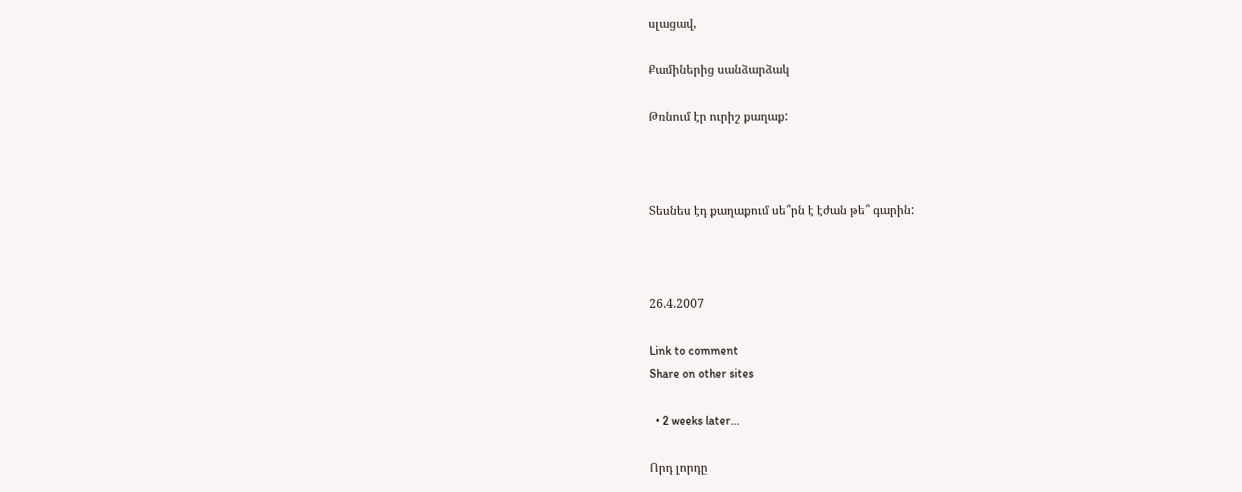սլացավ,

Քամիներից սանձարձակ

Թռնում էր ուրիշ քաղաք:



Տեսնես էդ քաղաքում սե՞րն է էժան թե՞ գարին:



26.4.2007

Link to comment
Share on other sites

  • 2 weeks later...

Որդ լորդը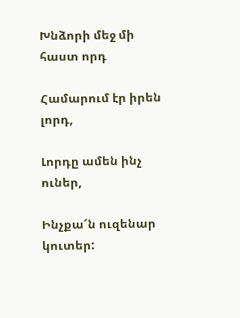Խնձորի մեջ մի հաստ որդ

Համարում էր իրեն լորդ,

Լորդը ամեն ինչ ուներ,

Ինչքա՜ն ուզենար կուտեր: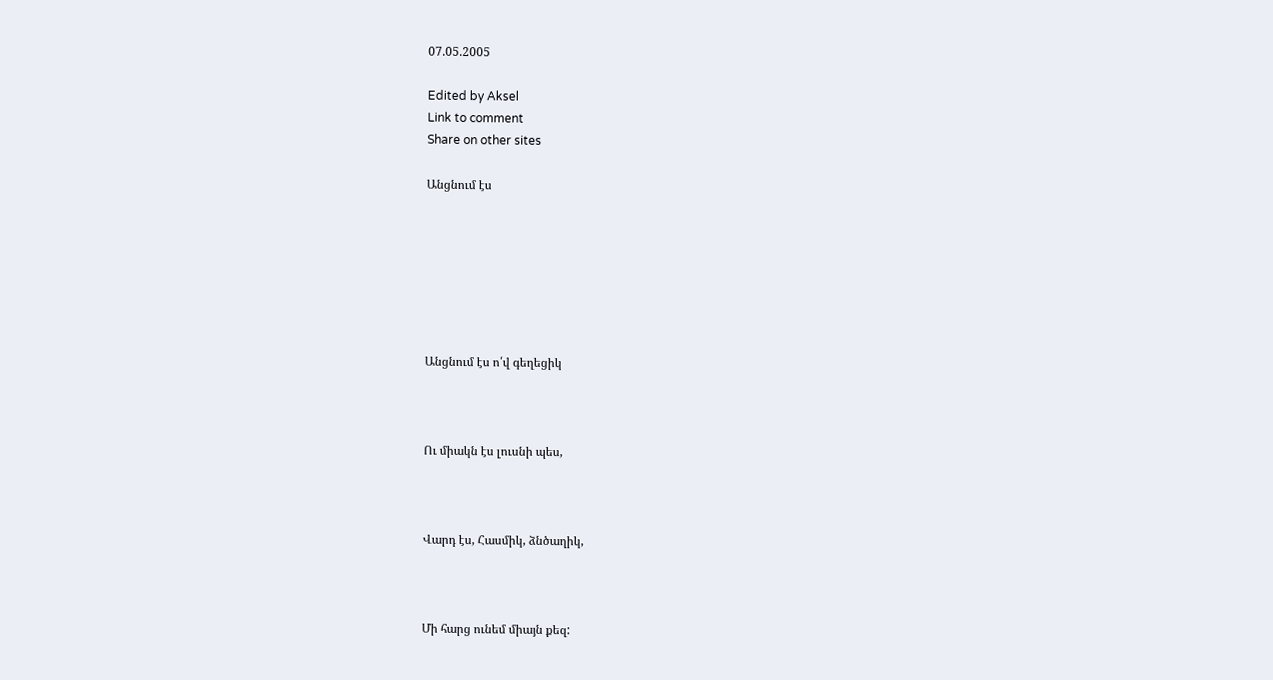07.05.2005

Edited by Aksel
Link to comment
Share on other sites

Անցնում էս







Անցնում էս ո՛վ գեղեցիկ



Ու միակն էս լուսնի պես,



Վարդ էս, Հասմիկ, ձնծաղիկ,



Մի հարց ունեմ միայն քեզ: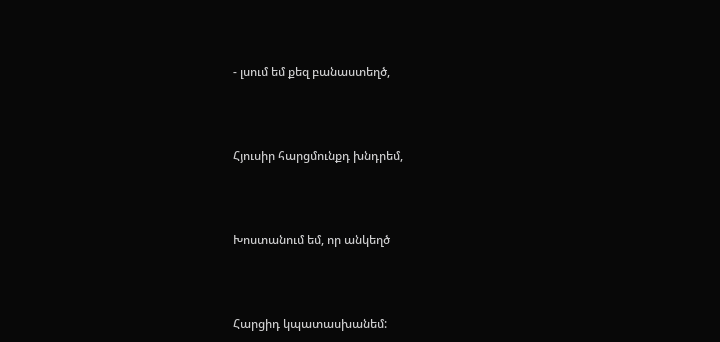- լսում եմ քեզ բանաստեղծ,



Հյուսիր հարցմունքդ խնդրեմ,



Խոստանում եմ, որ անկեղծ



Հարցիդ կպատասխանեմ: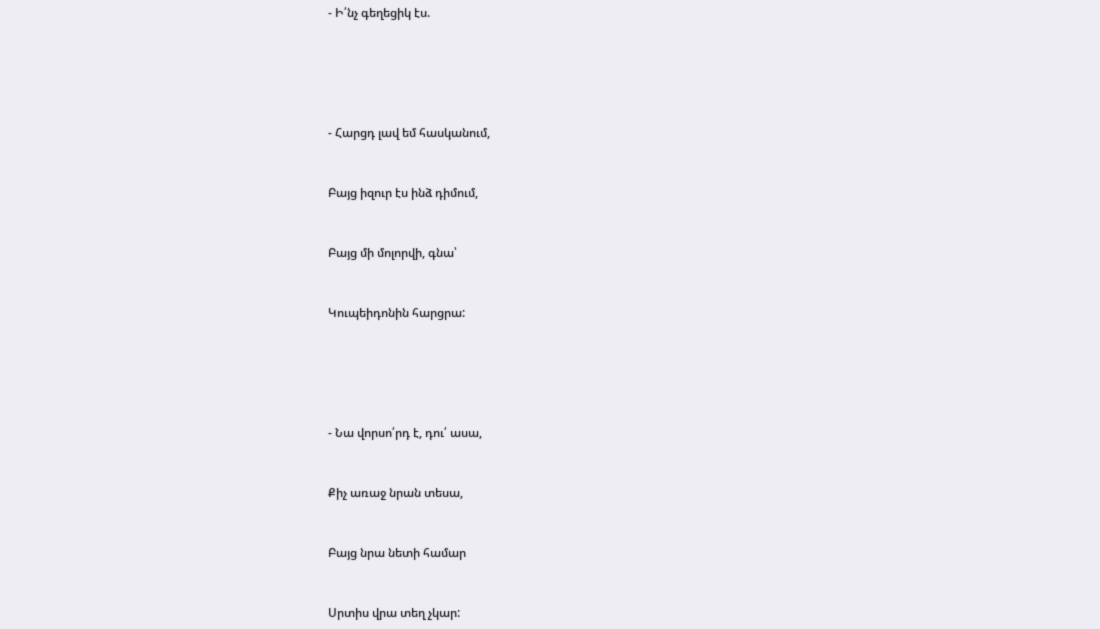- Ի՛նչ գեղեցիկ էս.







- Հարցդ լավ եմ հասկանում,



Բայց իզուր էս ինձ դիմում,



Բայց մի մոլորվի, գնա՝



Կուպեիդոնին հարցրա:







- Նա վորսո՛րդ է, դու՛ ասա,



Քիչ առաջ նրան տեսա,



Բայց նրա նետի համար



Սրտիս վրա տեղ չկար: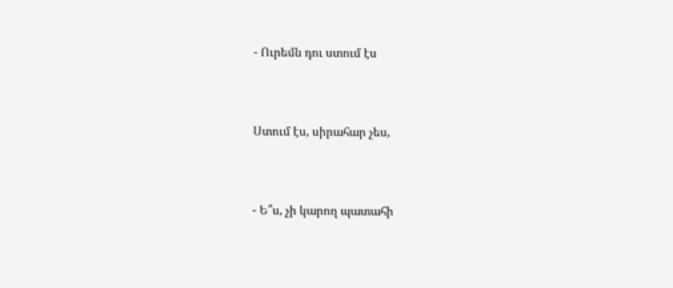- Ուրեմն դու ստում էս



Ստում էս, սիրահար չես,



- Ե՞ս, չի կարող պատահի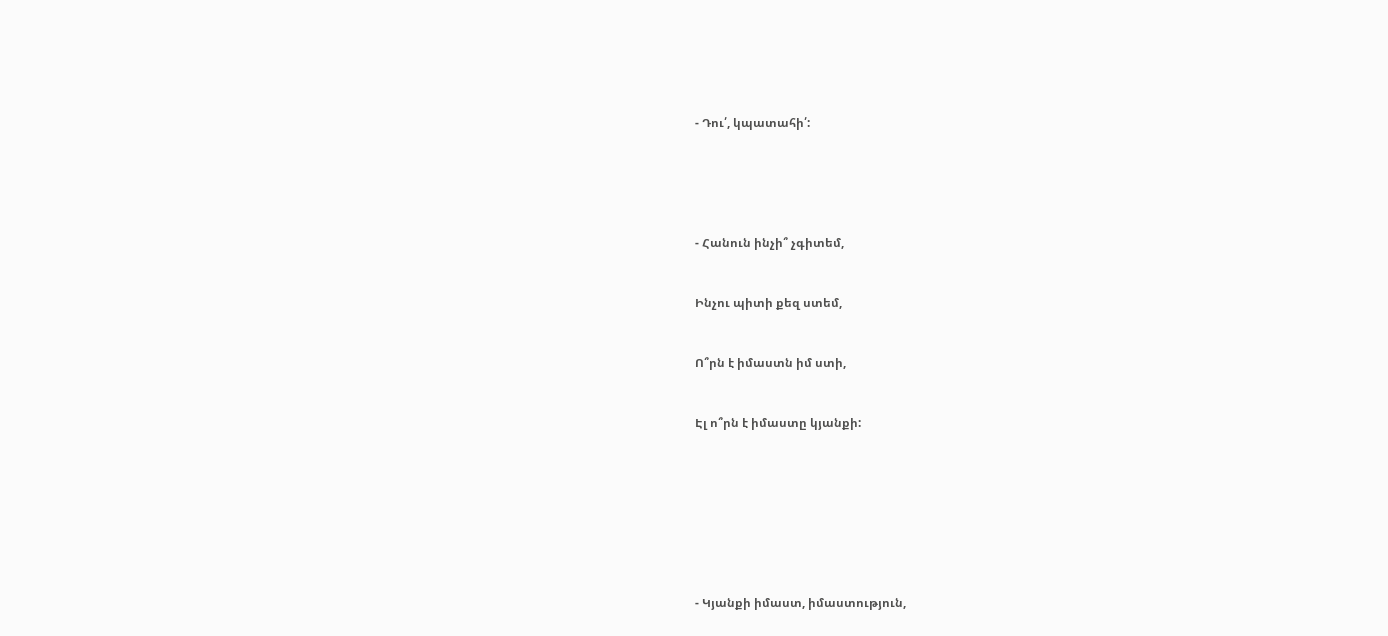- Դու՛, կպատահի՛:







- Հանուն ինչի՞ չգիտեմ,



Ինչու պիտի քեզ ստեմ,



Ո՞րն է իմաստն իմ ստի,



Էլ ո՞րն է իմաստը կյանքի:











- Կյանքի իմաստ, իմաստություն,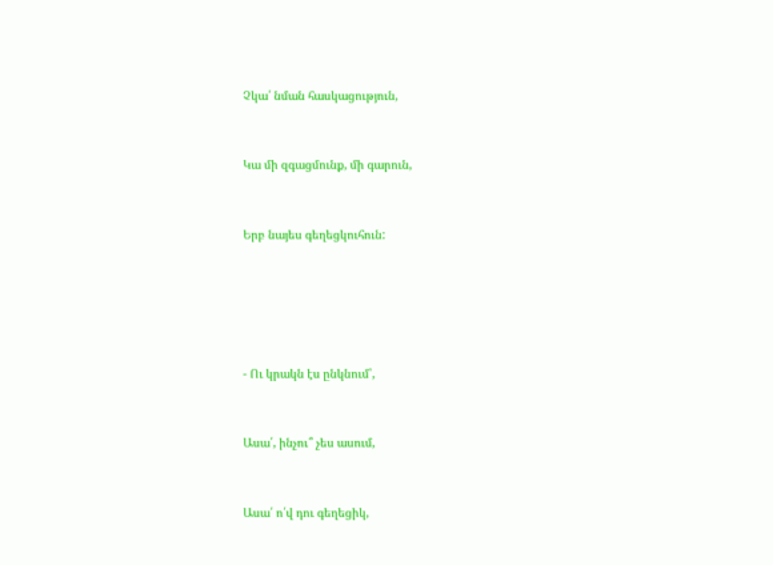Չկա՛ նման հասկացություն,



Կա մի զգացմունք, մի գարուն,



Երբ նայես գեղեցկուհուն:







- Ու կրակն էս ընկնում՝,



Ասա՛, ինչու՞ չես ասում,



Ասա՛ ո՛վ դու գեղեցիկ,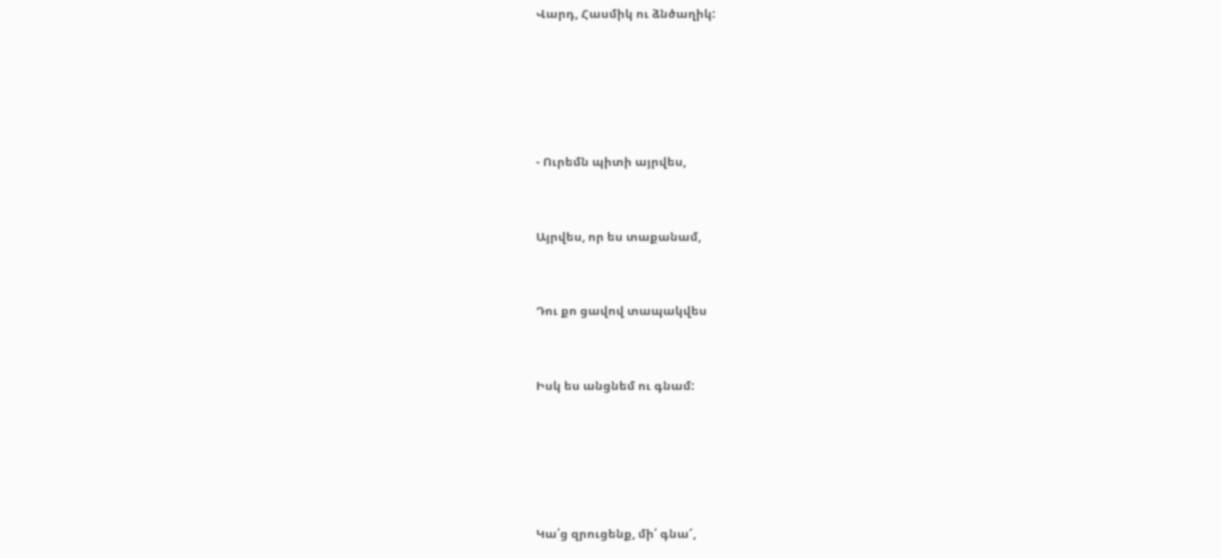Վարդ, Հասմիկ ու ձնծաղիկ:







- Ուրեմն պիտի այրվես,



Այրվես, որ ես տաքանամ,



Դու քո ցավով տապակվես



Իսկ ես անցնեմ ու գնամ:







Կա՛ց զրուցենք, մի՛ գնա՜,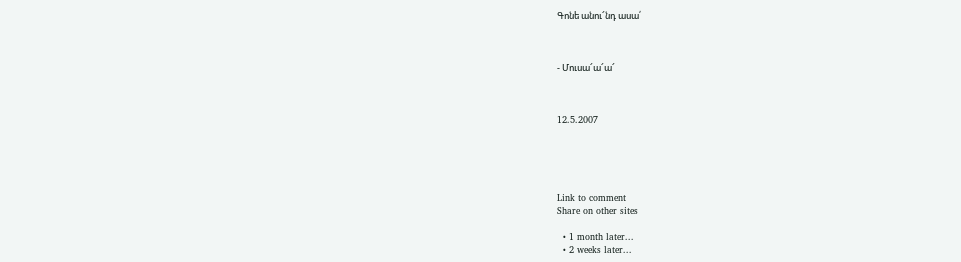Գոնե անու՜նդ ասա՛



- Մուսա՜ա՜ա՜



12.5.2007





Link to comment
Share on other sites

  • 1 month later...
  • 2 weeks later...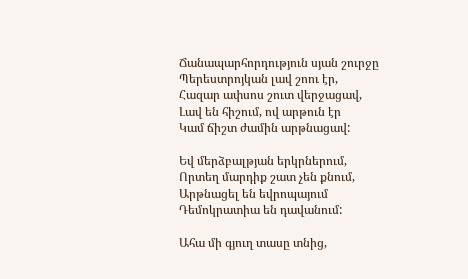Ճանապարհորդություն սյան շուրջը
Պերեստրոյկան լավ շոու էր,
Հազար ափսոս շուտ վերջացավ,
Լավ են հիշում, ով արթուն էր
Կամ ճիշտ ժամին արթնացավ:

Եվ մերձբալթյան երկրներում,
Որտեղ մարդիք շատ չեն քնում,
Արթնացել են եվրոպայում
Դեմոկրատիա են դավանում:

Ահա մի գյուղ տասը տնից,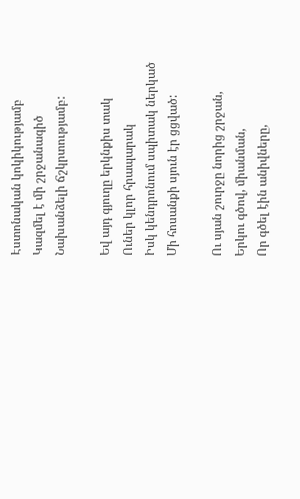Էստոնական կոկիկությամբ
Կազմել է մի շրջանագիծ
Նախանձելի ճշկրտությամբ:

Եվ այդ գյուղը երկնքիս տակ
Ուներ կլոր հրապարակ
Իսկ կենդրոնում սպիտակ ներկած
Մի հոսանքի սյուն էր ցցված:

Ու սյան շուրջը նորից շրջան,
Երկու գծով, միանման,
Որ գծել էին անիվները,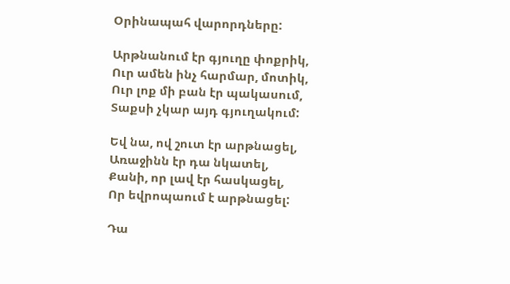Օրինապահ վարորդները:

Արթնանում էր գյուղը փոքրիկ,
Ուր ամեն ինչ հարմար, մոտիկ,
Ուր լոք մի բան էր պակասում,
Տաքսի չկար այդ գյուղակում:

Եվ նա, ով շուտ էր արթնացել,
Առաջինն էր դա նկատել,
Քանի, որ լավ էր հասկացել,
Որ եվրոպաում է արթնացել:

Դա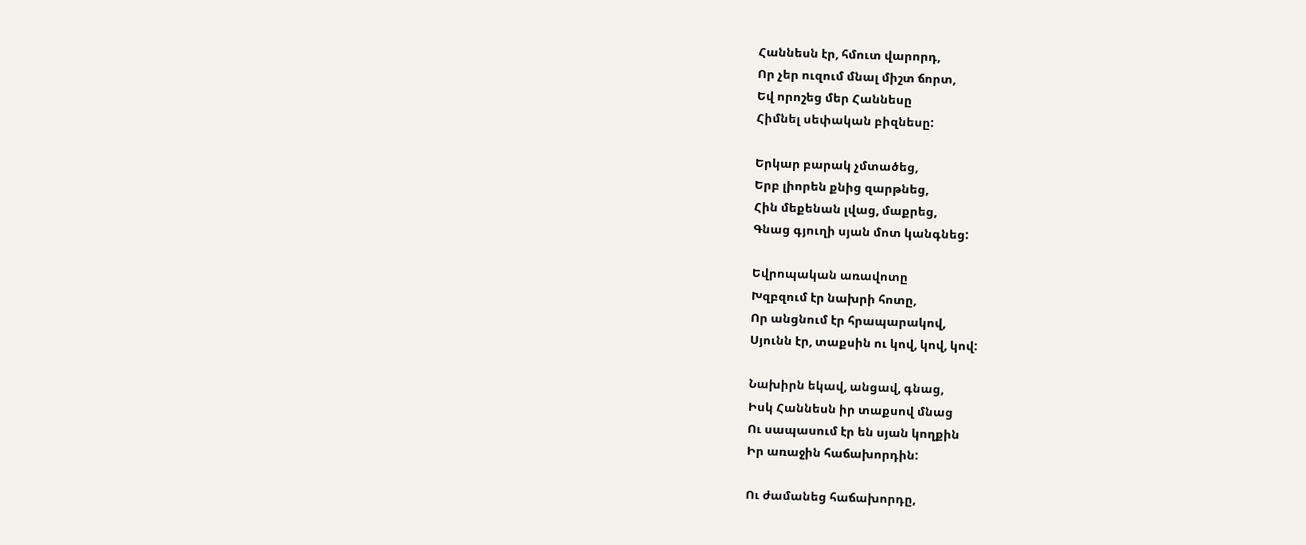Հաննեսն էր, հմուտ վարորդ,
Որ չեր ուզում մնալ միշտ ճորտ,
Եվ որոշեց մեր Հաննեսը
Հիմնել սեփական բիզնեսը:

Երկար բարակ չմտածեց,
Երբ լիորեն քնից զարթնեց,
Հին մեքենան լվաց, մաքրեց,
Գնաց գյուղի սյան մոտ կանգնեց:

Եվրոպական առավոտը
Խզբզում էր նախրի հոտը,
Որ անցնում էր հրապարակով,
Սյունն էր, տաքսին ու կով, կով, կով:

Նախիրն եկավ, անցավ, գնաց,
Իսկ Հաննեսն իր տաքսով մնաց
Ու սապասում էր են սյան կողքին
Իր առաջին հաճախորդին:

Ու ժամանեց հաճախորդը,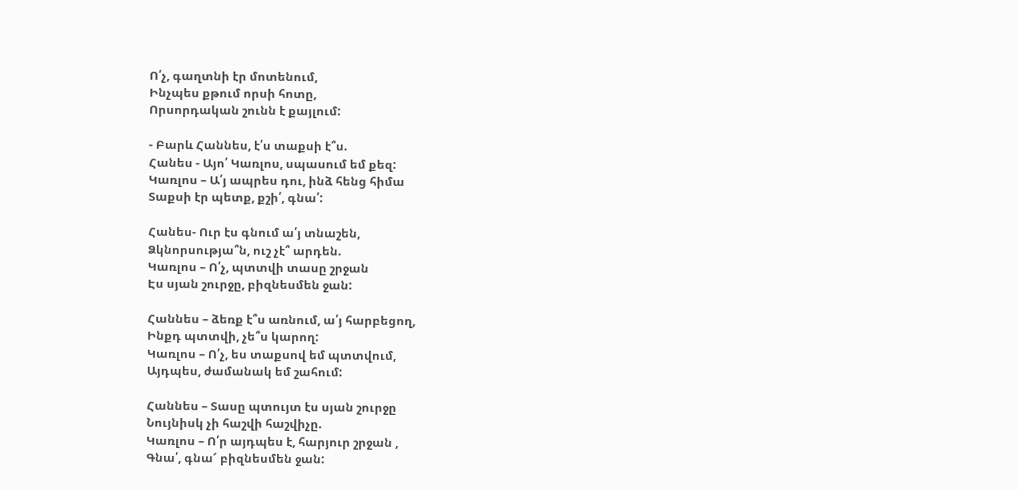Ո՛չ, գաղտնի էր մոտենում,
Ինչպես քթում որսի հոտը,
Որսորդական շունն է քայլում:

- Բարև Հաննես, է՛ս տաքսի է՞ս.
Հանես - Այո՛ Կառլոս, սպասում եմ քեզ:
Կառլոս – Ա՛յ ապրես դու, ինձ հենց հիմա
Տաքսի էր պետք, քշի՛, գնա՛:

Հանես- Ուր էս գնում ա՛յ տնաշեն,
Ձկնորսությա՞ն, ուշ չէ՞ արդեն.
Կառլոս – Ո՛չ, պտտվի տասը շրջան
Էս սյան շուրջը, բիզնեսմեն ջան:

Հաննես – ձեռք է՞ս առնում, ա՛յ հարբեցող,
Ինքդ պտտվի, չե՞ս կարող:
Կառլոս – Ո՛չ, ես տաքսով եմ պտտվում,
Այդպես, ժամանակ եմ շահում:

Հաննես – Տասը պտույտ էս սյան շուրջը
Նույնիսկ չի հաշվի հաշվիչը.
Կառլոս – Ո՛ր այդպես է, հարյուր շրջան ,
Գնա՛, գնա՜ բիզնեսմեն ջան: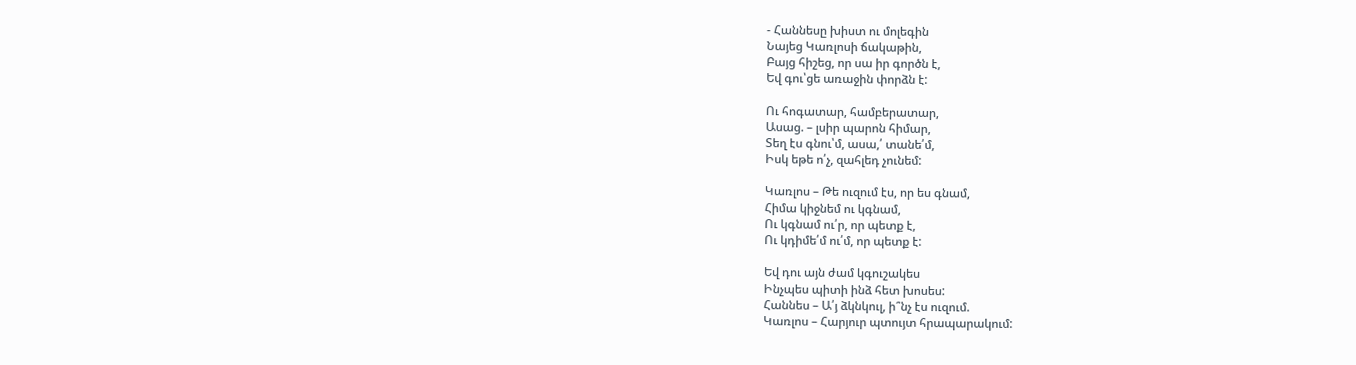- Հաննեսը խիստ ու մոլեգին
Նայեց Կառլոսի ճակաթին,
Բայց հիշեց, որ սա իր գործն է,
Եվ գու՝ցե առաջին փորձն է:

Ու հոգատար, համբերատար,
Ասաց. – լսիր պարոն հիմար,
Տեղ էս գնու՝մ, ասա,՛ տանե՛մ,
Իսկ եթե ո՛չ, զահլեդ չունեմ:

Կառլոս – Թե ուզում էս, որ ես գնամ,
Հիմա կիջնեմ ու կգնամ,
Ու կգնամ ու՛ր, որ պետք է,
Ու կդիմե՛մ ու՛մ, որ պետք է:

Եվ դու այն ժամ կգուշակես
Ինչպես պիտի ինձ հետ խոսես:
Հաննես – Ա՛յ ձկնկուլ, ի՞նչ էս ուզում.
Կառլոս – Հարյուր պտույտ հրապարակում: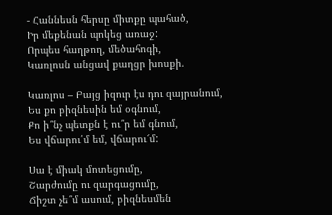- Հաննեսն հերսը միտքը պահած,
Իր մեքենան պոկեց առաջ:
Որպես հաղթող, մեծահոգի,
Կառլոսն անցավ քաղցր խոսքի.

Կառլոս – Բայց իզուր էս դու զայրանում,
Ես քո բիզնեսին եմ օգնում,
Քո ի՞նչ պետքն է ու՞ր եմ գնում,
Ես վճարու՛մ եմ, վճարու՜մ:

Սա է միակ մոտեցումը,
Շարժումը ու զարգացումը,
Ճիշտ չե՞մ ասում, բիզնեսմեն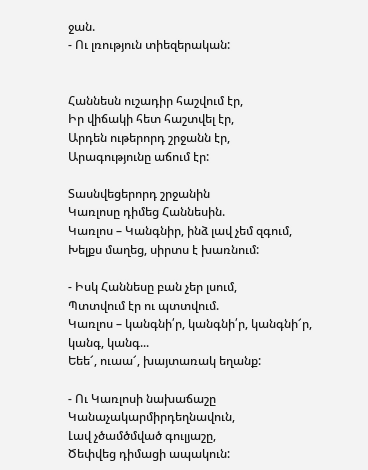ջան.
- Ու լռություն տիեզերական:


Հաննեսն ուշադիր հաշվում էր,
Իր վիճակի հետ հաշտվել էր,
Արդեն ութերորդ շրջանն էր,
Արագությունը աճում էր:

Տասնվեցերորդ շրջանին
Կառլոսը դիմեց Հաննեսին.
Կառլոս – Կանգնիր, ինձ լավ չեմ զգում,
Խելքս մաղեց, սիրտս է խառնում:

- Իսկ Հաննեսը բան չեր լսում,
Պտտվում էր ու պտտվում.
Կառլոս – կանգնի՛ր, կանգնի՛ր, կանգնի՜ր, կանգ, կանգ...
Եեե՜, ուաա՜, խայտառակ եղանք:

- Ու Կառլոսի նախաճաշը
Կանաչակարմիրդեղնավուն,
Լավ չծամծմված գուլյաշը,
Ծեփվեց դիմացի ապակուն: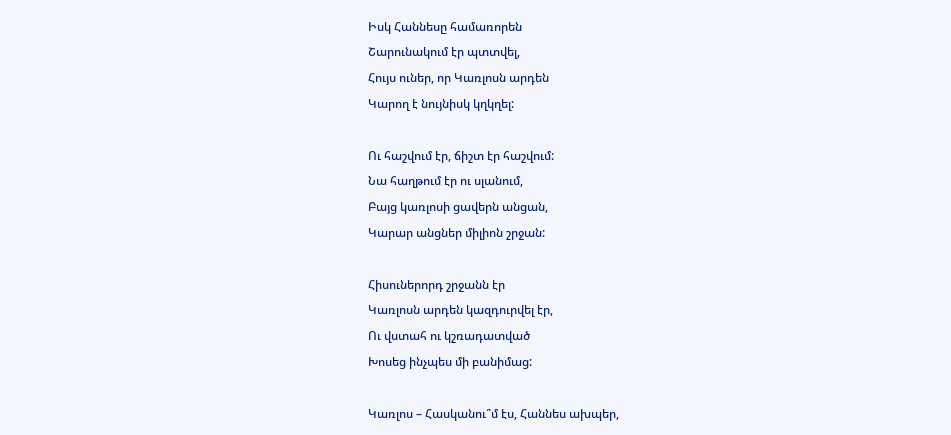Իսկ Հաննեսը համառորեն
Շարունակում էր պտտվել,
Հույս ուներ, որ Կառլոսն արդեն
Կարող է նույնիսկ կղկղել:

Ու հաշվում էր, ճիշտ էր հաշվում:
Նա հաղթում էր ու սլանում,
Բայց կառլոսի ցավերն անցան,
Կարար անցներ միլիոն շրջան:

Հիսուներորդ շրջանն էր
Կառլոսն արդեն կազդուրվել էր,
Ու վստահ ու կշռադատված
Խոսեց ինչպես մի բանիմաց:

Կառլոս – Հասկանու՞մ էս, Հաննես ախպեր,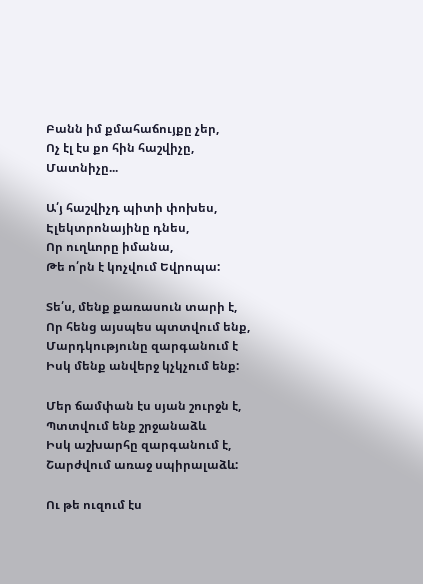Բանն իմ քմահաճույքը չեր,
Ոչ էլ էս քո հին հաշվիչը,
Մատնիչը...

Ա՛յ հաշվիչդ պիտի փոխես,
Էլեկտրոնայինը դնես,
Որ ուղևորը իմանա,
Թե ո՛րն է կոչվում Եվրոպա:

Տե՛ս, մենք քառասուն տարի է,
Որ հենց այսպես պտտվում ենք,
Մարդկությունը զարգանում է
Իսկ մենք անվերջ կչկչում ենք:

Մեր ճամփան էս սյան շուրջն է,
Պտտվում ենք շրջանաձև
Իսկ աշխարհը զարգանում է,
Շարժվում առաջ սպիրալաձև:

Ու թե ուզում էս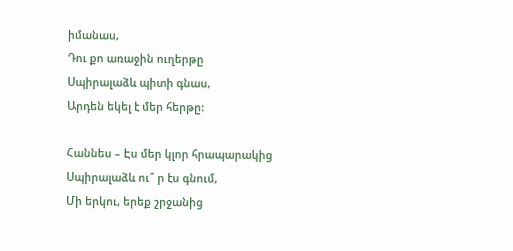իմանաս,
Դու քո առաջին ուղերթը
Սպիրալաձև պիտի գնաս,
Արդեն եկել է մեր հերթը:

Հաննես – Էս մեր կլոր հրապարակից
Սպիրալաձև ու՞ ր էս գնում,
Մի երկու, երեք շրջանից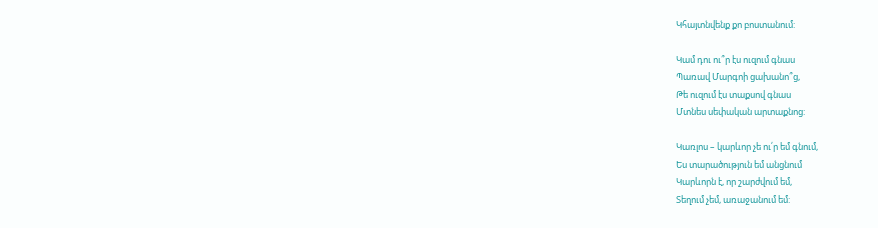Կհայտնվենք քո բոստանում:

Կամ դու ու՞ր էս ուզում գնաս
Պառավ Մարգոի ցախանո՞ց,
Թե ուզում էս տաքսով գնաս
Մտնես սեփական արտաքնոց:

Կառլոս – կարևոր չե ու՛ր եմ գնում,
Ես տարածություն եմ անցնում
Կարևորն է, որ շարժվում եմ,
Տեղում չեմ, առաջանում եմ: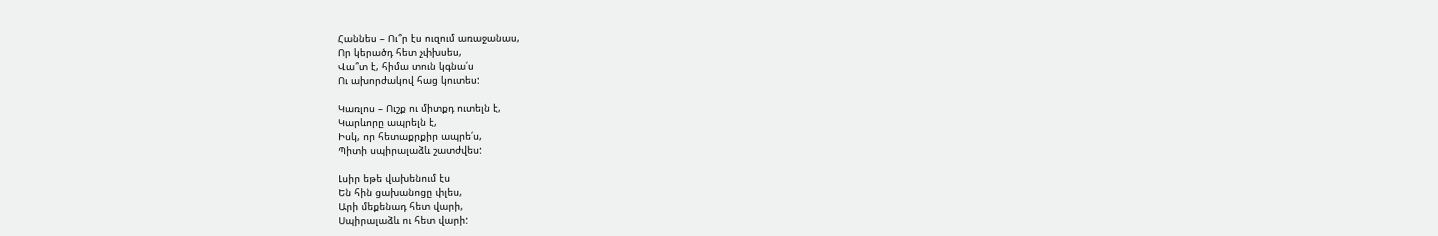Հաննես – Ու՞ր էս ուզում առաջանաս,
Որ կերածդ հետ չփխսես,
Վա՞տ է, հիմա տուն կգնա՛ս
Ու ախորժակով հաց կուտես:

Կառլոս – Ուշք ու միտքդ ուտելն է,
Կարևորը ապրելն է,
Իսկ, որ հետաքրքիր ապրե՛ս,
Պիտի սպիրալաձև շատժվես:

Լսիր եթե վախենում էս
Են հին ցախանոցը փլես,
Արի մեքենադ հետ վարի,
Սպիրալաձև ու հետ վարի: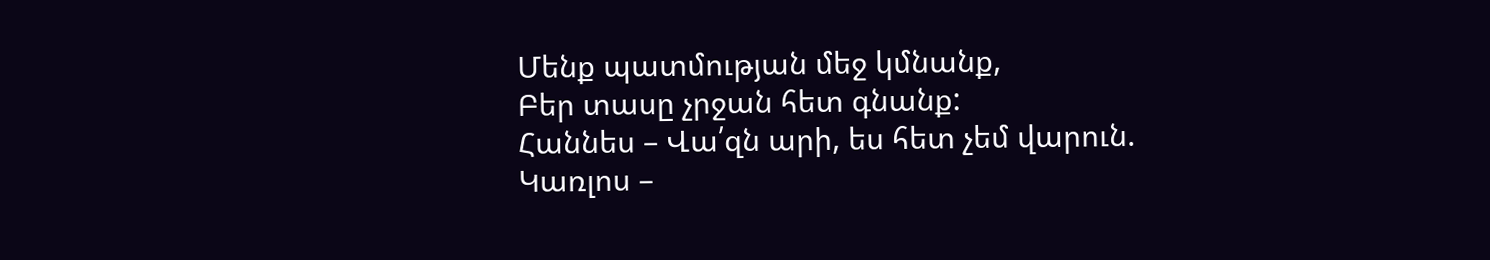Մենք պատմության մեջ կմնանք,
Բեր տասը չրջան հետ գնանք:
Հաննես – Վա՛զն արի, ես հետ չեմ վարուն.
Կառլոս –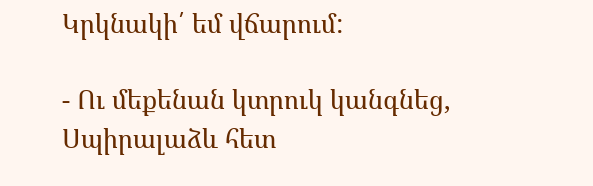Կրկնակի՛ եմ վճարում:

- Ու մեքենան կտրուկ կանգնեց,
Սպիրալաձև հետ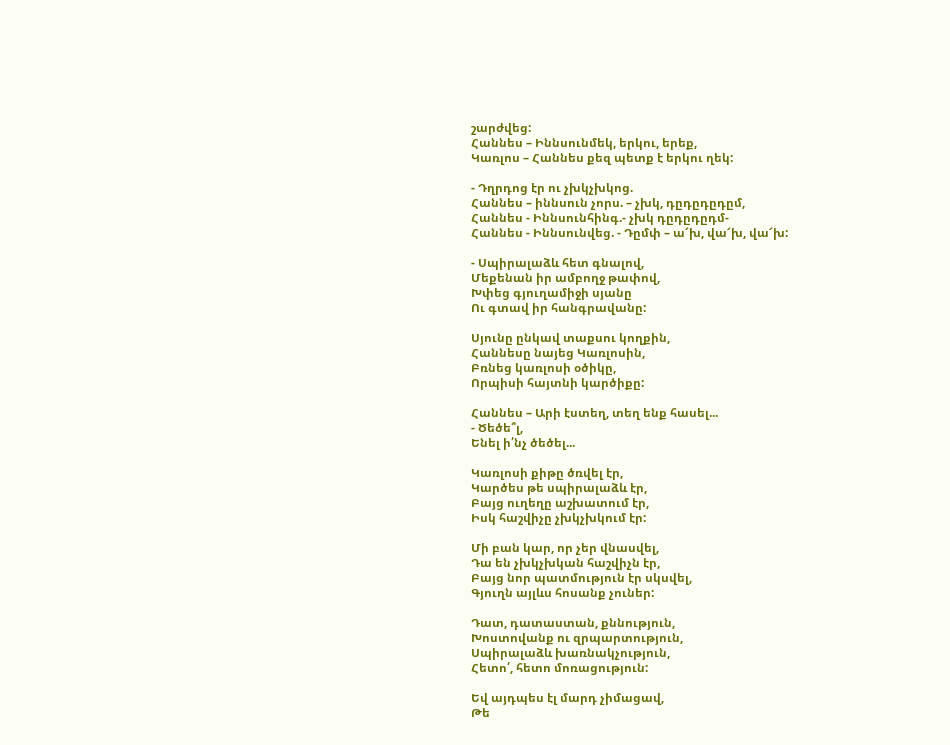շարժվեց:
Հաննես – Իննսունմեկ, երկու, երեք,
Կառլոս – Հաննես քեզ պետք է երկու ղեկ:

- Դղրդոց էր ու չխկչխկոց.
Հաննես – իննսուն չորս. – չխկ, դըդըդըդըմ,
Հաննես - Իննսունհինգ.- չխկ դըդըդըդմ-
Հաննես - Իննսունվեց. - Դըմփ – ա՜խ, վա՜խ, վա՜խ:

- Սպիրալաձև հետ գնալով,
Մեքենան իր ամբողջ թափով,
Խփեց գյուղամիջի սյանը
Ու գտավ իր հանգրավանը:

Սյունը ընկավ տաքսու կողքին,
Հաննեսը նայեց Կառլոսին,
Բռնեց կառլոսի օծիկը,
Որպիսի հայտնի կարծիքը:

Հաննես – Արի էստեղ, տեղ ենք հասել...
- Ծեծե՞լ,
Ենել ի՛նչ ծեծել...

Կառլոսի քիթը ծռվել էր,
Կարծես թե սպիրալաձև էր,
Բայց ուղեղը աշխատում էր,
Իսկ հաշվիչը չխկչխկում էր:

Մի բան կար, որ չեր վնասվել,
Դա են չխկչխկան հաշվիչն էր,
Բայց նոր պատմություն էր սկսվել,
Գյուղն այլևս հոսանք չուներ:

Դատ, դատաստան, քննություն,
Խոստովանք ու զրպարտություն,
Սպիրալաձև խառնակչություն,
Հետո՛, հետո մոռացություն:

Եվ այդպես էլ մարդ չիմացավ,
Թե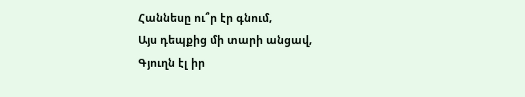Հաննեսը ու՞ր էր գնում,
Այս դեպքից մի տարի անցավ,
Գյուղն էլ իր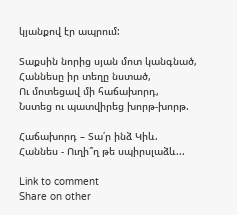կյանքով էր ապրում:

Տաքսին նորից սյան մոտ կանգնած,
Հաննեսը իր տեղը նստած,
Ու մոտեցավ մի հաճախորդ,
Նստեց ու պատվիրեց խորթ-խորթ.

Հաճախորդ – Տա՛ր ինձ Կիև.
Հաննես - Ուղի՞ղ թե սպիրսլաձև...

Link to comment
Share on other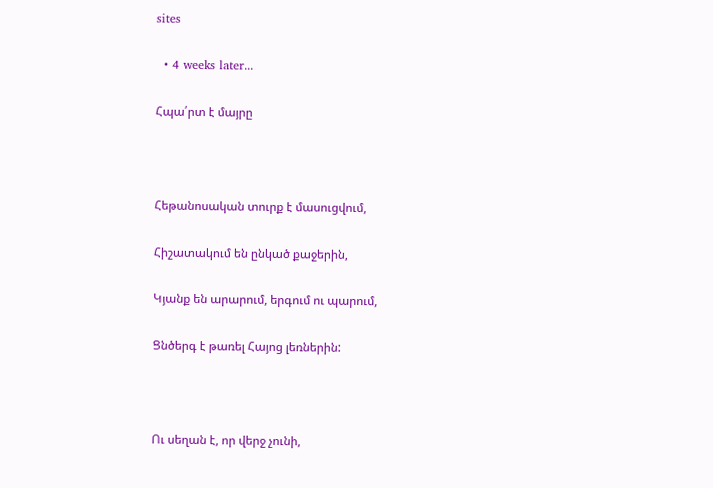sites

  • 4 weeks later...

Հպա՛րտ է մայրը



Հեթանոսական տուրք է մասուցվում,

Հիշատակում են ընկած քաջերին,

Կյանք են արարում, երգում ու պարում,

Ցնծերգ է թառել Հայոց լեռներին:



Ու սեղան է, որ վերջ չունի,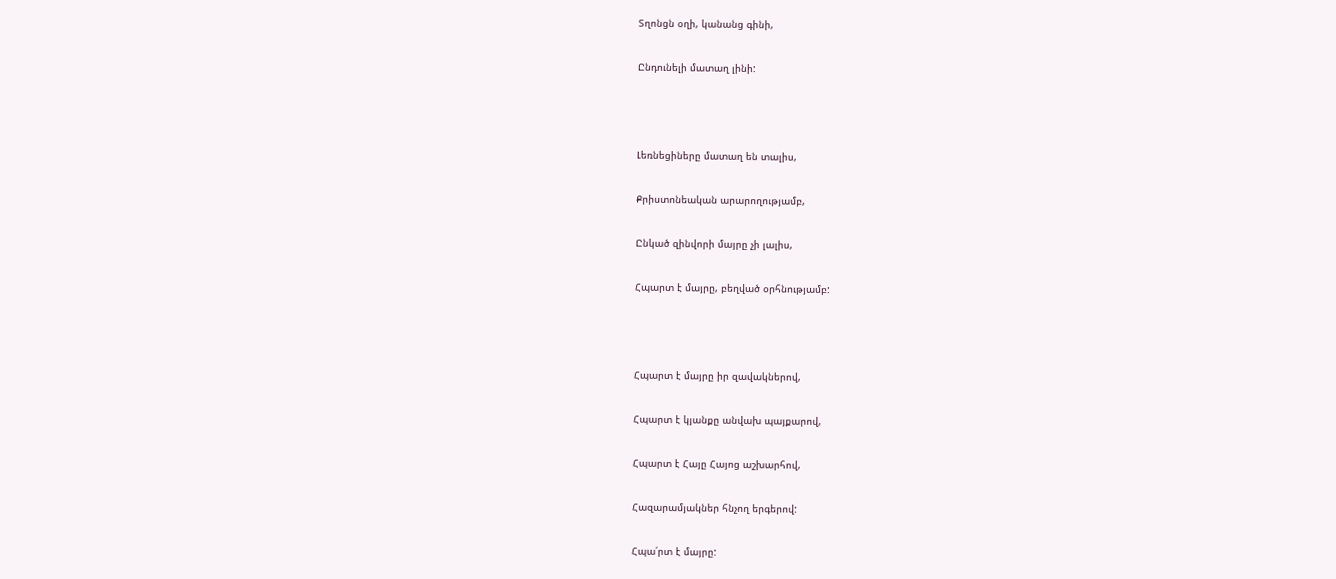Տղոնցն օղի, կանանց գինի,

Ընդունելի մատաղ լինի:



Լեռնեցիները մատաղ են տալիս,

Քրիստոնեական արարողությամբ,

Ընկած զինվորի մայրը չի լալիս,

Հպարտ է մայրը, բեղված օրհնությամբ:



Հպարտ է մայրը իր զավակներով,

Հպարտ է կյանքը անվախ պայքարով,

Հպարտ է Հայը Հայոց աշխարհով,

Հազարամյակներ հնչող երգերով:

Հպա՛րտ է մայրը: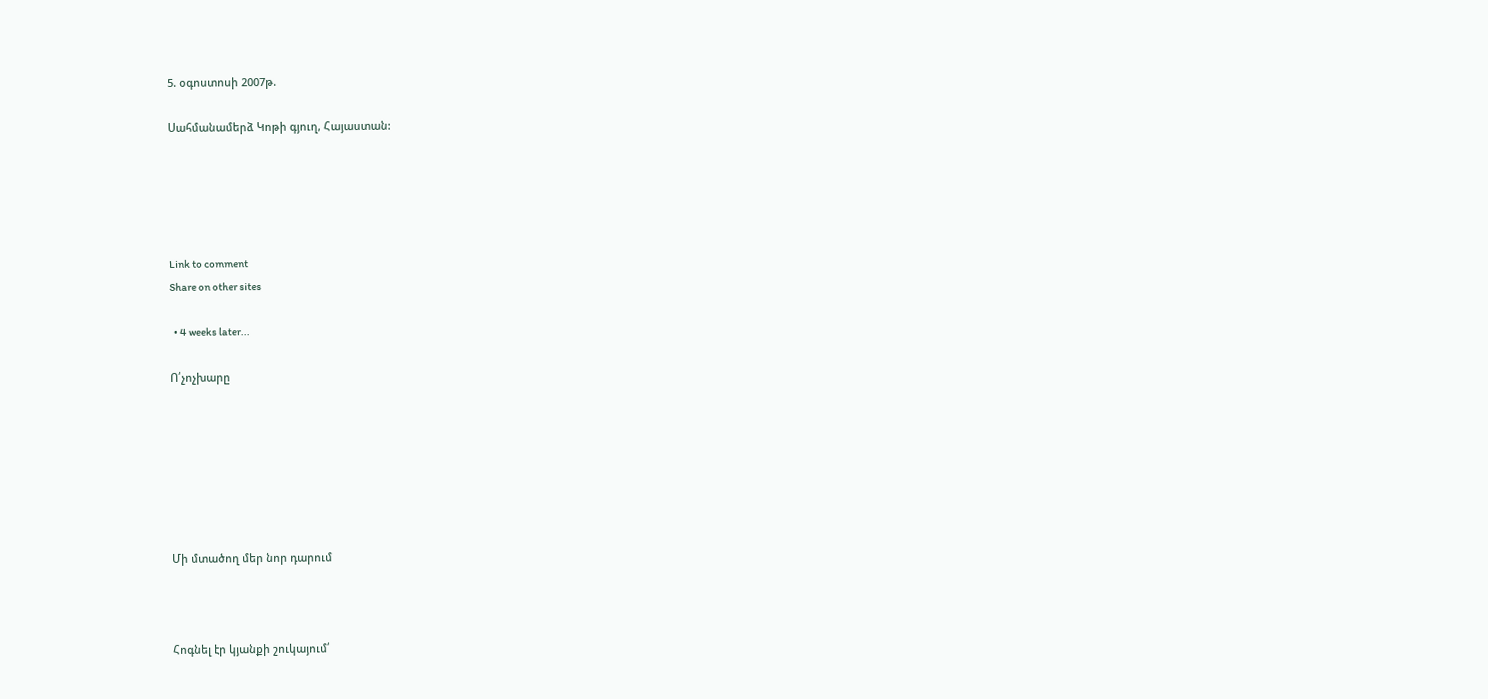5. օգոստոսի 2007թ.

Սահմանամերձ Կոթի գյուղ, Հայաստան:





Link to comment
Share on other sites

  • 4 weeks later...

Ո՛չոչխարը







Մի մտածող մեր նոր դարում



Հոգնել էր կյանքի շուկայում՛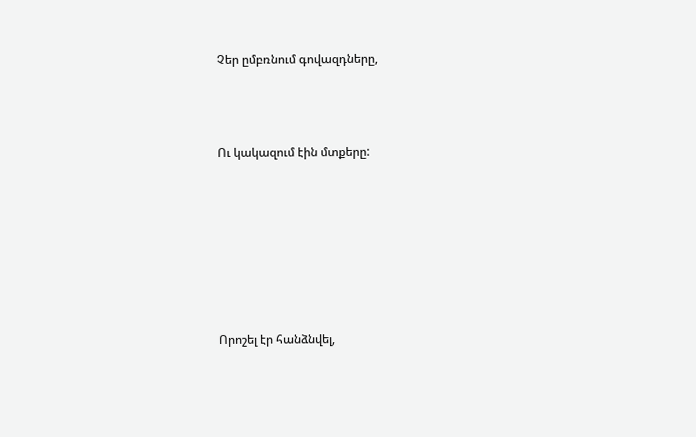Չեր ըմբռնում գովազդները,



Ու կակազում էին մտքերը:







Որոշել էր հանձնվել,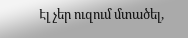Էլ չեր ուզում մտածել,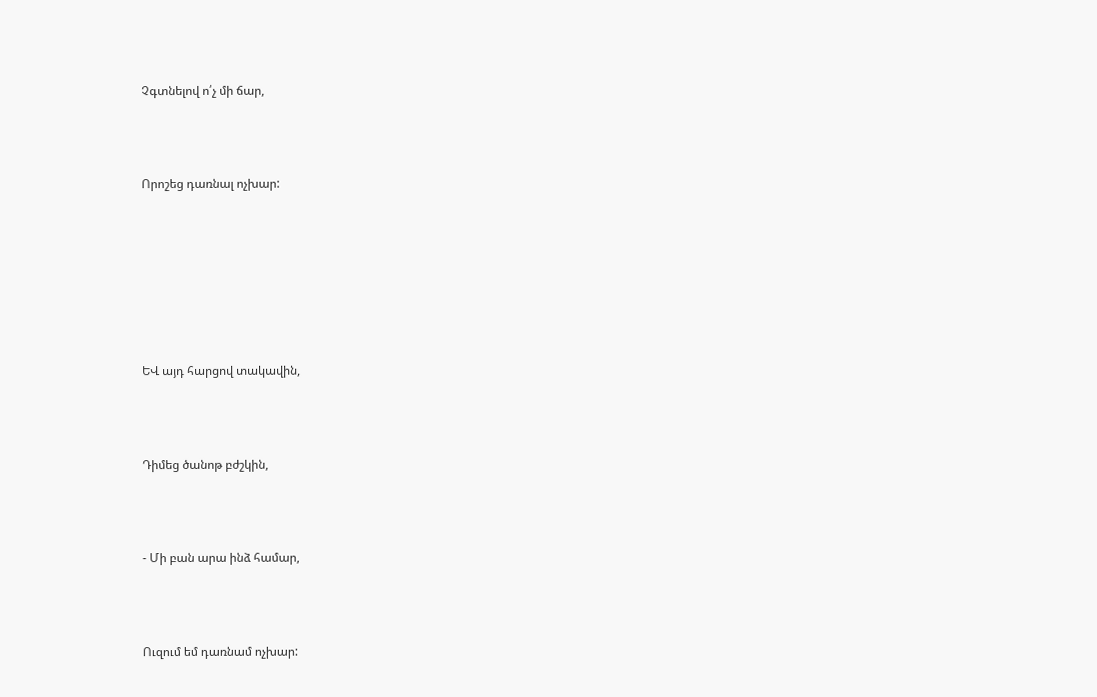Չգտնելով ո՛չ մի ճար,



Որոշեց դառնալ ոչխար:







ԵՎ այդ հարցով տակավին,



Դիմեց ծանոթ բժշկին,



- Մի բան արա ինձ համար,



Ուզում եմ դառնամ ոչխար: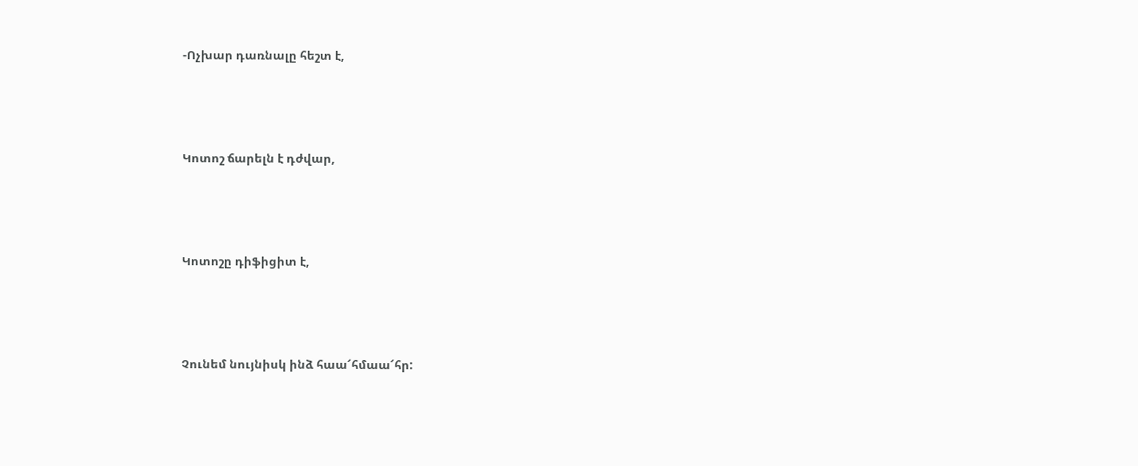-Ոչխար դառնալը հեշտ է,



Կոտոշ ճարելն է դժվար,



Կոտոշը դիֆիցիտ է,



Չունեմ նույնիսկ ինձ հաա՜հմաա՜հր: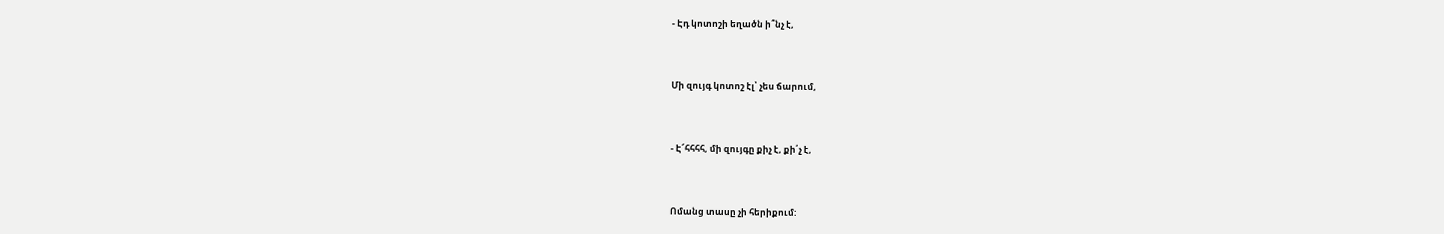- Էդ կոտոշի եղածն ի՞նչ է,



Մի զույգ կոտոշ էլ՝ չես ճարում,



- Է՜հհհհ, մի զույգը քիչ է, քի՛չ է,



Ոմանց տասը չի հերիքում: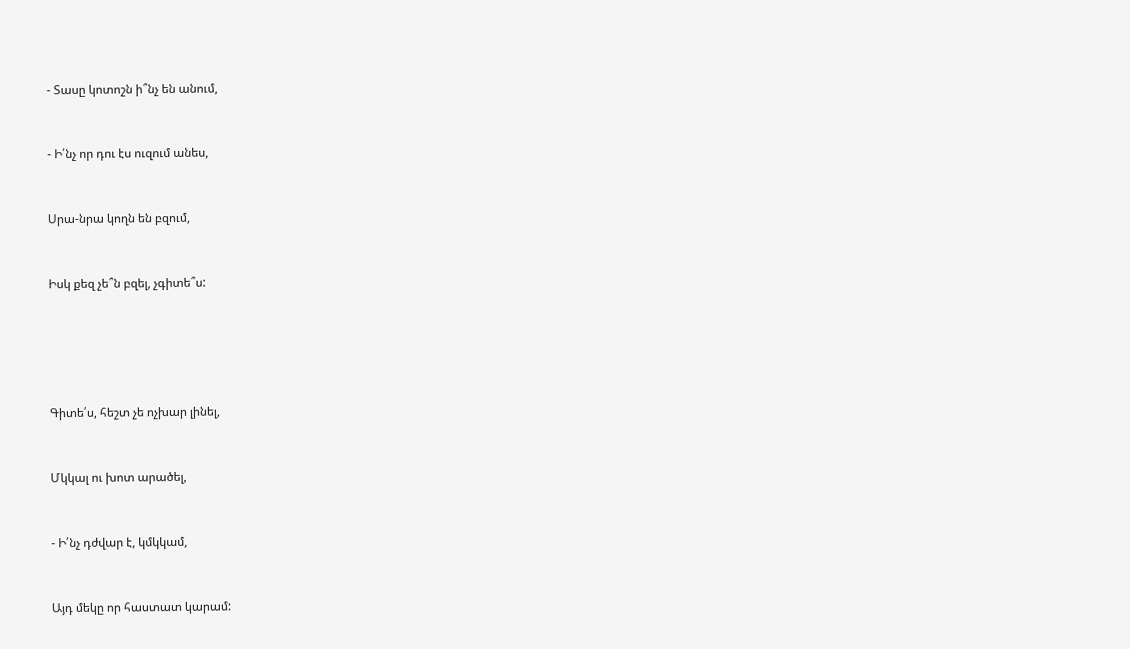- Տասը կոտոշն ի՞նչ են անում,



- Ի՛նչ որ դու էս ուզում անես,



Սրա-նրա կողն են բզում,



Իսկ քեզ չե՞ն բզել, չգիտե՞ս:







Գիտե՛ս, հեշտ չե ոչխար լինել,



Մկկալ ու խոտ արածել,



- Ի՛նչ դժվար է, կմկկամ,



Այդ մեկը որ հաստատ կարամ: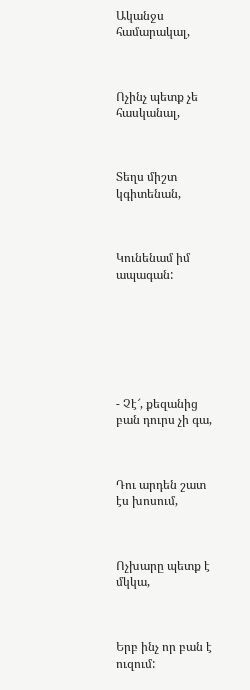Ականջս համարակալ,



Ոչինչ պետք չե հասկանալ,



Տեղս միշտ կգիտենան,



Կունենամ իմ ապագան:







- Չէ՜, քեզանից բան դուրս չի գա,



Դու արդեն շատ էս խոսում,



Ոչխարը պետք է մկկա,



Երբ ինչ որ բան է ուզում: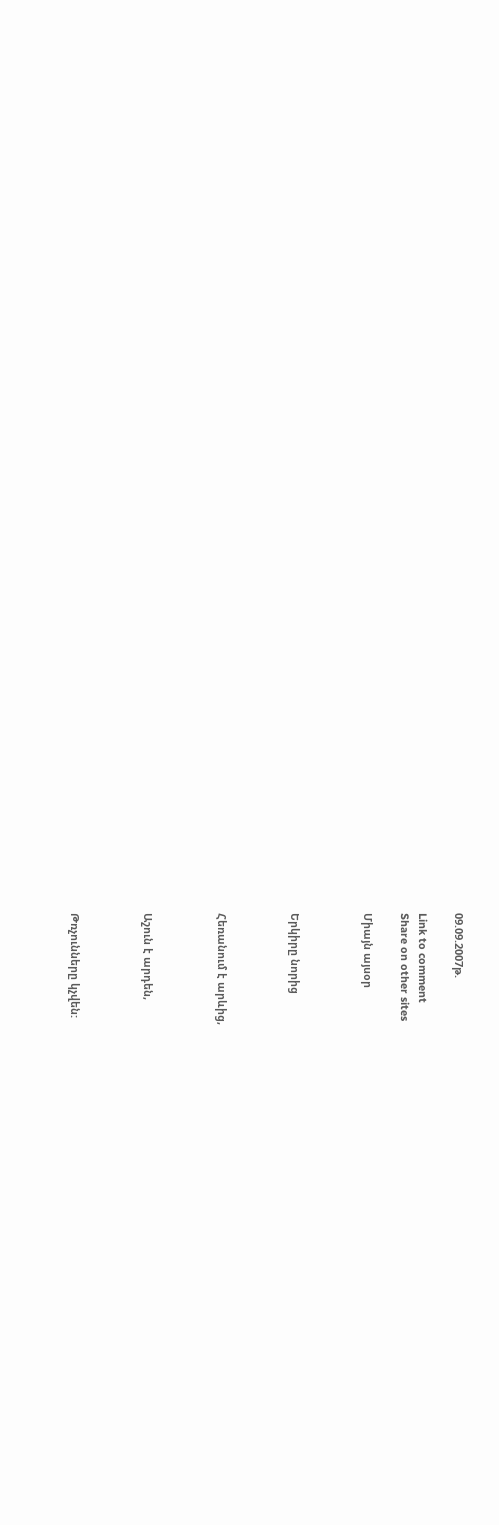09.09.2007թ.

Link to comment
Share on other sites

Միայն այսօր



Երկիրը նորից



Հեռանում է արևից,



Աշուն է արդեն,



Թռչունները կչվեն: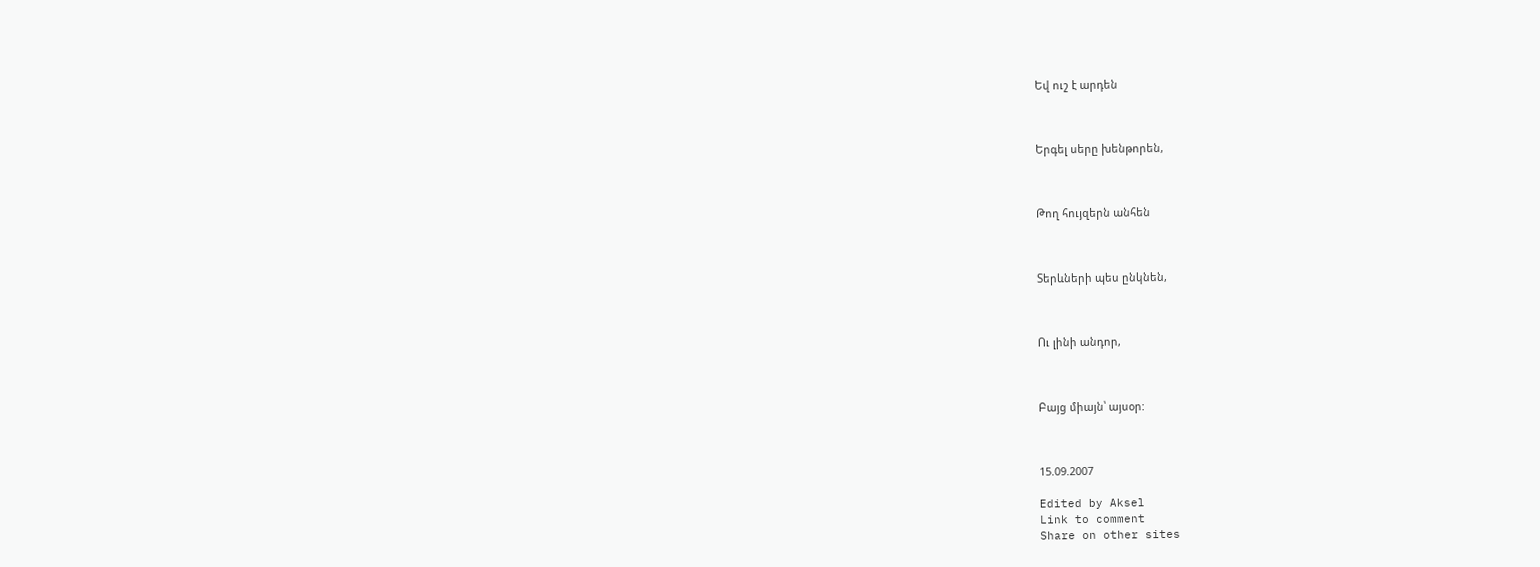Եվ ուշ է արդեն



Երգել սերը խենթորեն,



Թող հույզերն անհեն



Տերևների պես ընկնեն,



Ու լինի անդոր,



Բայց միայն՝ այսօր:



15.09.2007

Edited by Aksel
Link to comment
Share on other sites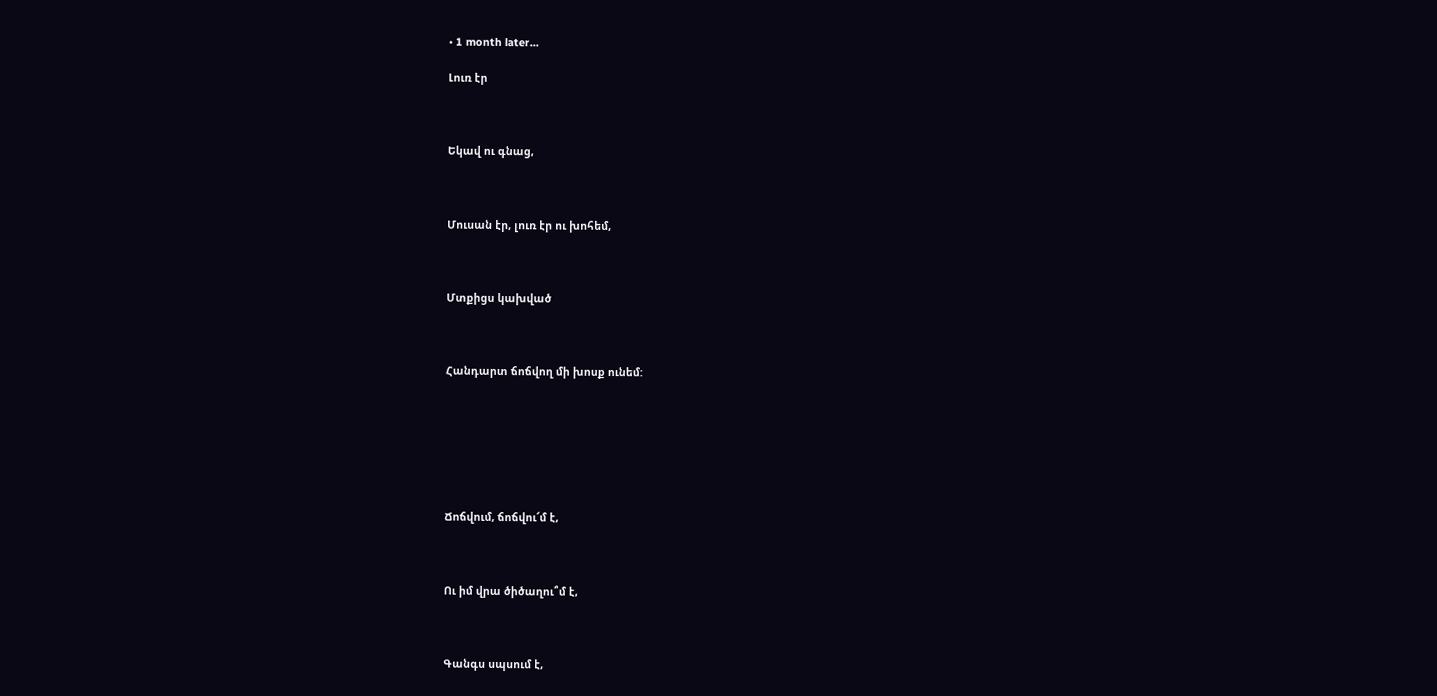• 1 month later...

Լուռ էր



Եկավ ու գնաց,



Մուսան էր, լուռ էր ու խոհեմ,



Մտքիցս կախված



Հանդարտ ճոճվող մի խոսք ունեմ:







Ճոճվում, ճոճվու՜մ է,



Ու իմ վրա ծիծաղու՞մ է,



Գանգս սպսում է,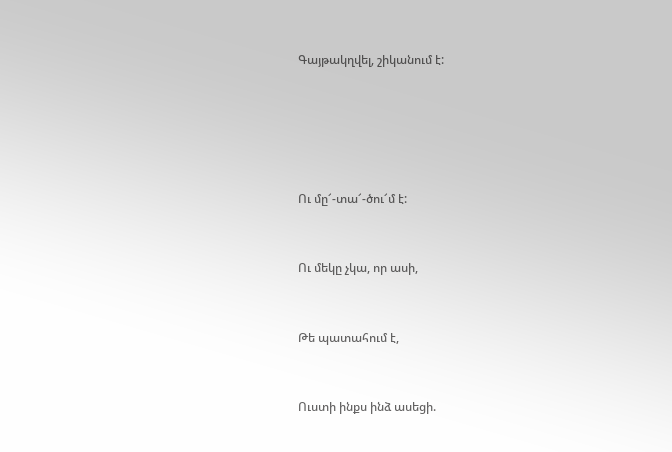Գայթակղվել, շիկանում է:







Ու մը՜-տա՜-ծու՜մ է:



Ու մեկը չկա, որ ասի,



Թե պատահում է,



Ուստի ինքս ինձ ասեցի.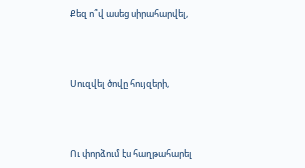Քեզ ո՞վ ասեց սիրահարվել,



Սուզվել ծովը հույզերի,



Ու փորձում էս հաղթահարել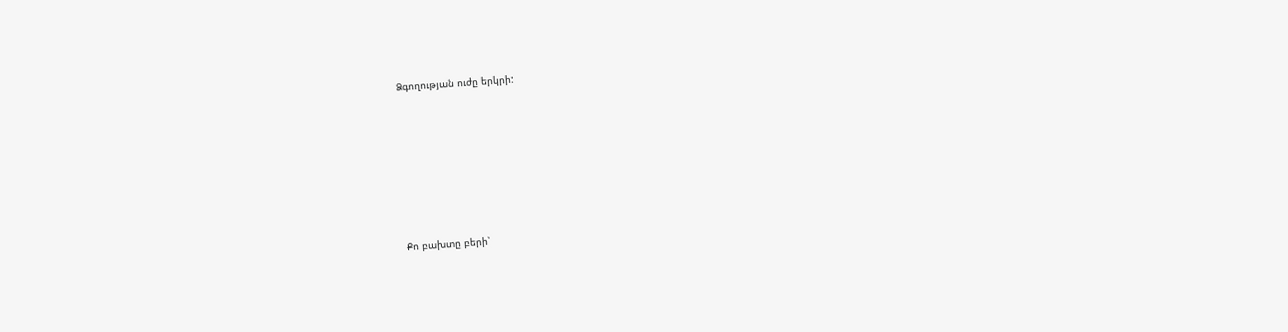Ձգողության ուժը երկրի:







Քո բախտը բերի՝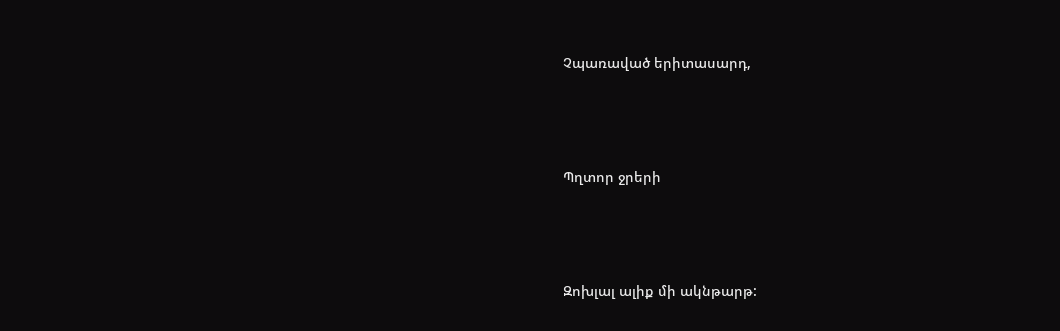Չպառաված երիտասարդ,



Պղտոր ջրերի



Զոխլալ ալիք մի ակնթարթ: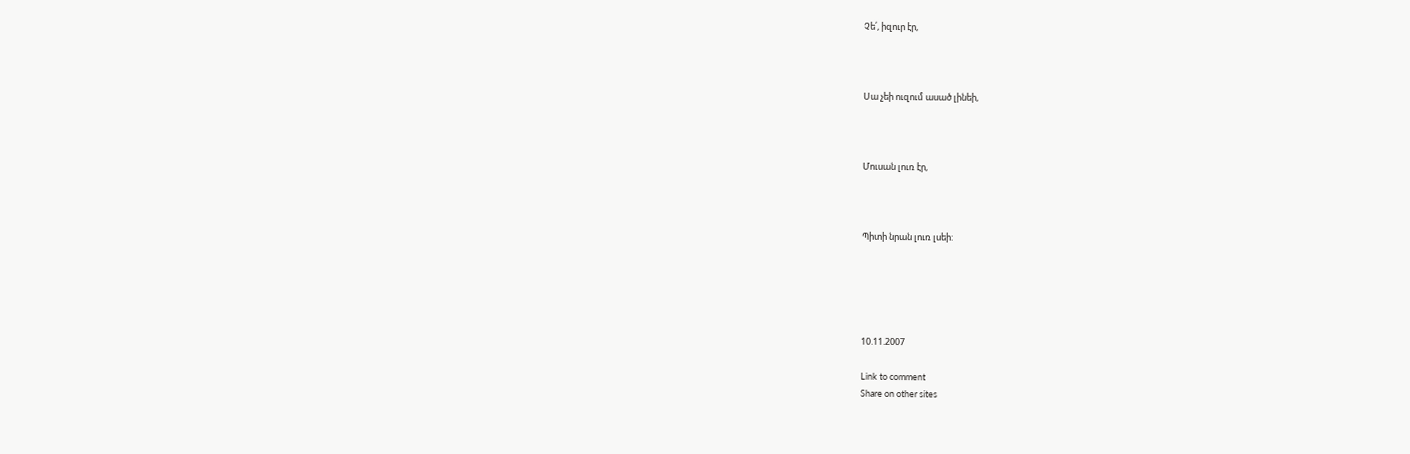Չե՛, իզուր էր,



Սա չեի ուզում ասած լինեի,



Մուսան լուռ էր,



Պիտի նրան լուռ լսեի:





10.11.2007

Link to comment
Share on other sites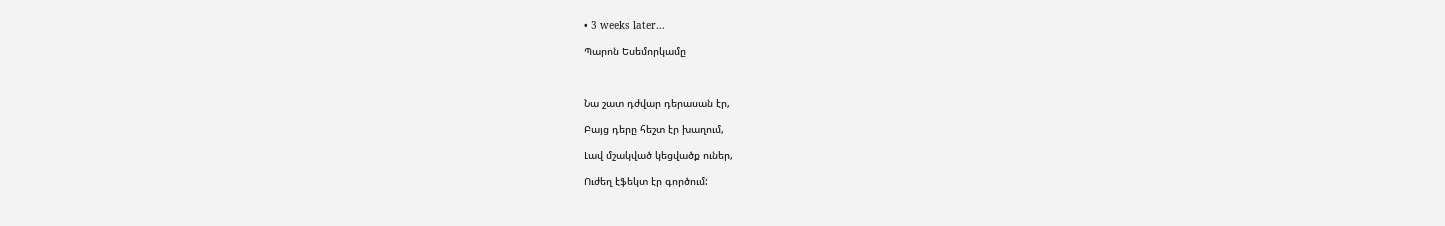• 3 weeks later...

Պարոն Եսեմորկամը



Նա շատ դժվար դերասան էր,

Բայց դերը հեշտ էր խաղում,

Լավ մշակված կեցվածք ուներ,

Ուժեղ էֆեկտ էր գործում: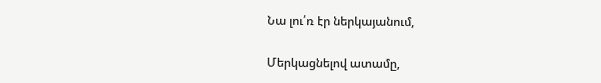Նա լու՛ռ էր ներկայանում,

Մերկացնելով ատամը,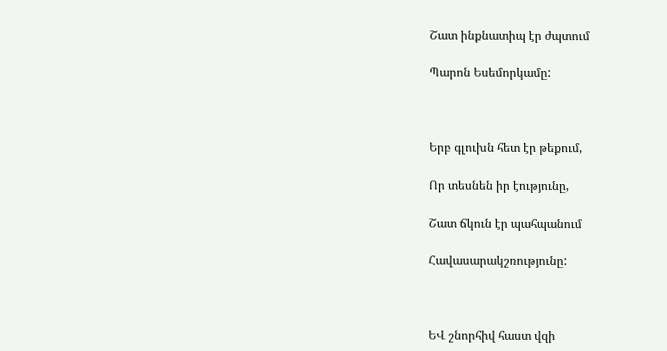Շատ ինքնատիպ էր ժպտում

Պարոն Եսեմորկամը:



Երբ գլուխն հետ էր թեքում,

Որ տեսնեն իր էությունը,

Շատ ճկուն էր պահպանում

Հավասարակշռությունը:



ԵՎ շնորհիվ հաստ վզի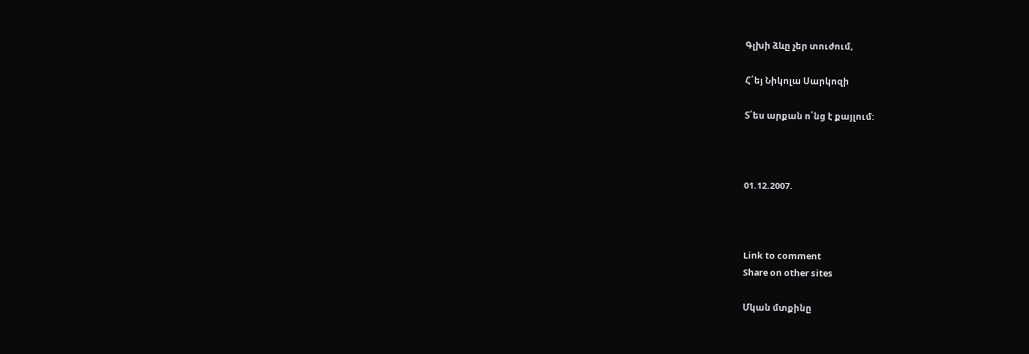Գլխի ձևը չեր տուժում,

Հ՛եյ Նիկոլա Սարկոզի

Տ՛ես արքան ո՛նց է քայլում:



01.12.2007.



Link to comment
Share on other sites

Մկան մտքինը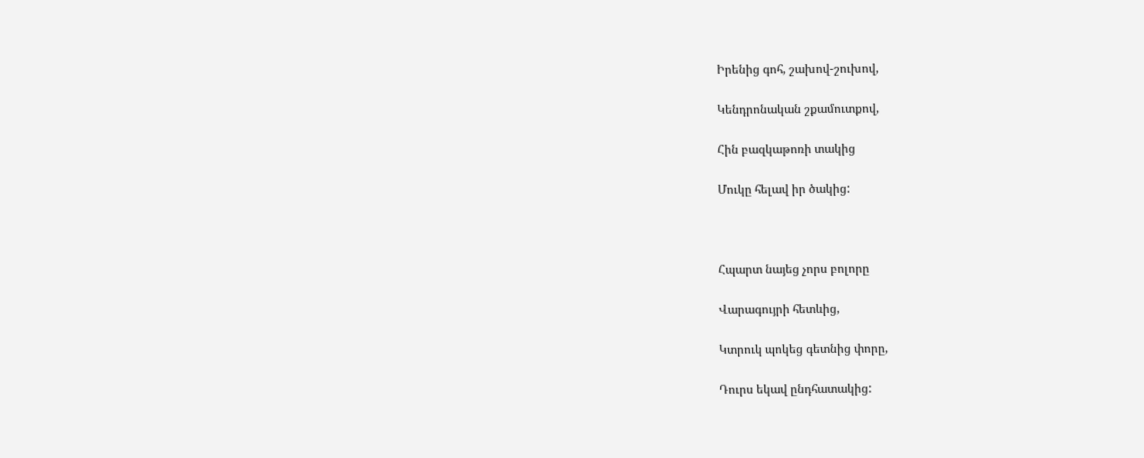Իրենից գոհ, շախով-շուխով,

Կենդրոնական շքամուտքով,

Հին բազկաթոռի տակից

Մուկը հելավ իր ծակից:



Հպարտ նայեց չորս բոլորը

Վարագույրի հետևից,

Կտրուկ պոկեց գետնից փորը,

Դուրս եկավ ընդհատակից: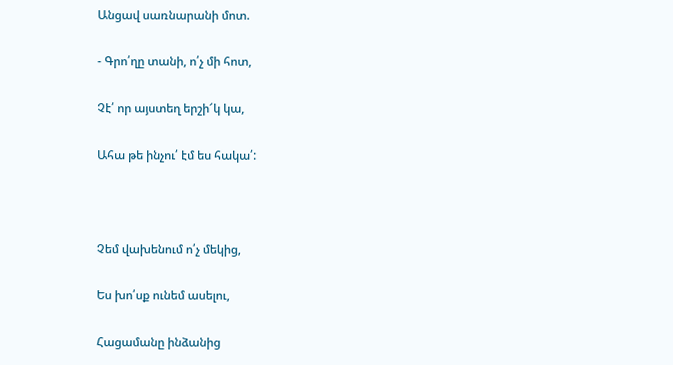Անցավ սառնարանի մոտ.

- Գրո՛ղը տանի, ո՛չ մի հոտ,

Չէ՛ որ այստեղ երշի՜կ կա,

Ահա թե ինչու՛ էմ ես հակա՛:



Չեմ վախենում ո՛չ մեկից,

Ես խո՛սք ունեմ ասելու,

Հացամանը ինձանից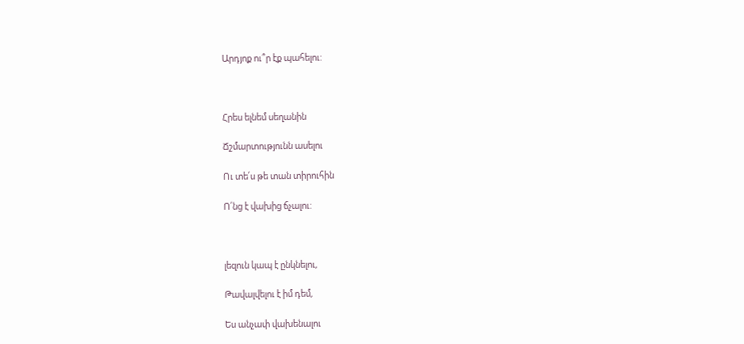Արդյոք ու՞ր էք պահելու:



Հրես ելնեմ սեղանին

Ճշմարտությունն ասելու

Ու տե՛ս թե տան տիրուհին

Ո՛նց է վախից ճչալու:



լեզուն կապ է ընկնելու,

Թավալվելու է իմ դեմ,

Ես անչափ վախենալու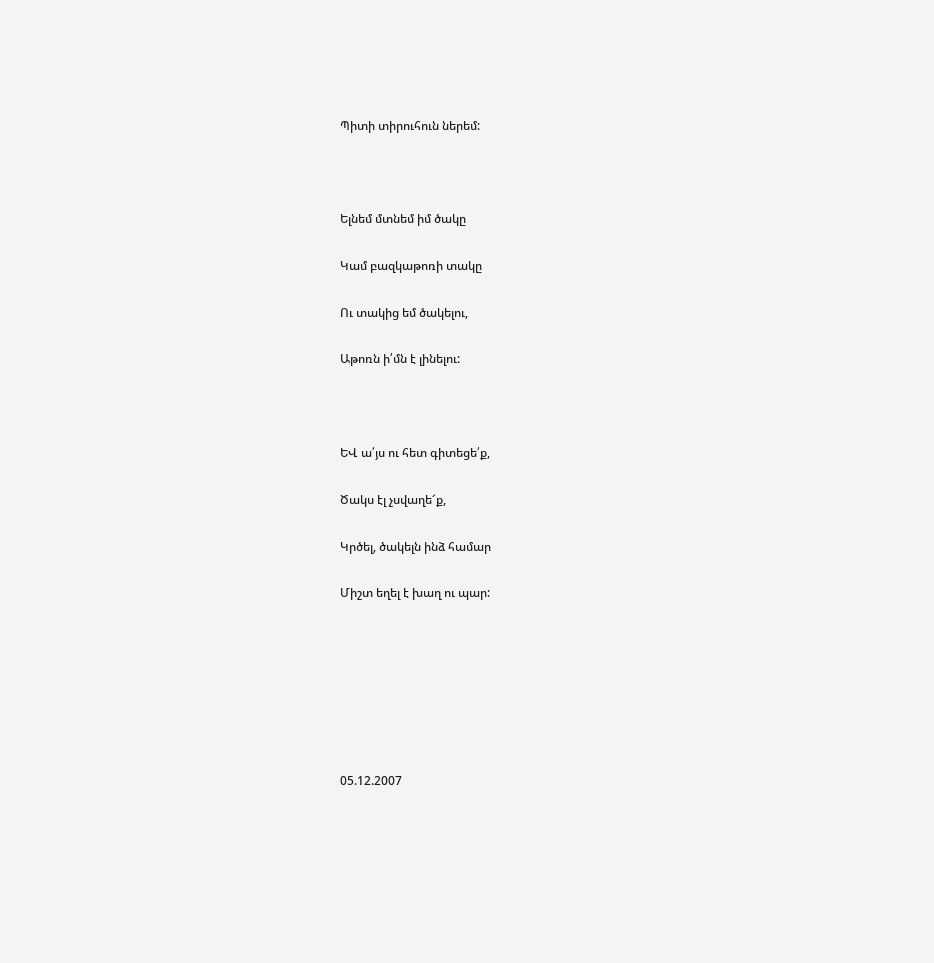Պիտի տիրուհուն ներեմ:



Ելնեմ մտնեմ իմ ծակը

Կամ բազկաթոռի տակը

Ու տակից եմ ծակելու,

Աթոռն ի՛մն է լինելու:



ԵՎ ա՛յս ու հետ գիտեցե՛ք,

Ծակս էլ չսվաղե՜ք,

Կրծել, ծակելն ինձ համար

Միշտ եղել է խաղ ու պար:







05.12.2007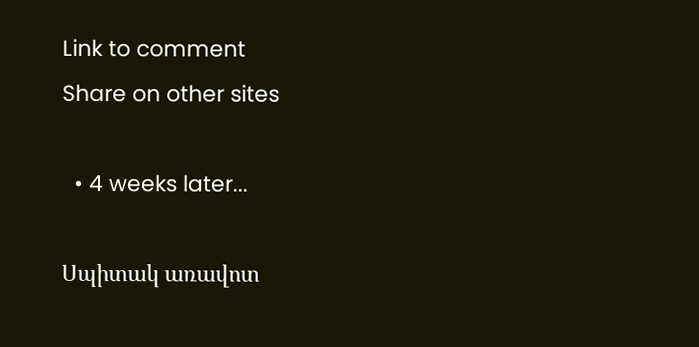Link to comment
Share on other sites

  • 4 weeks later...

Սպիտակ առավոտ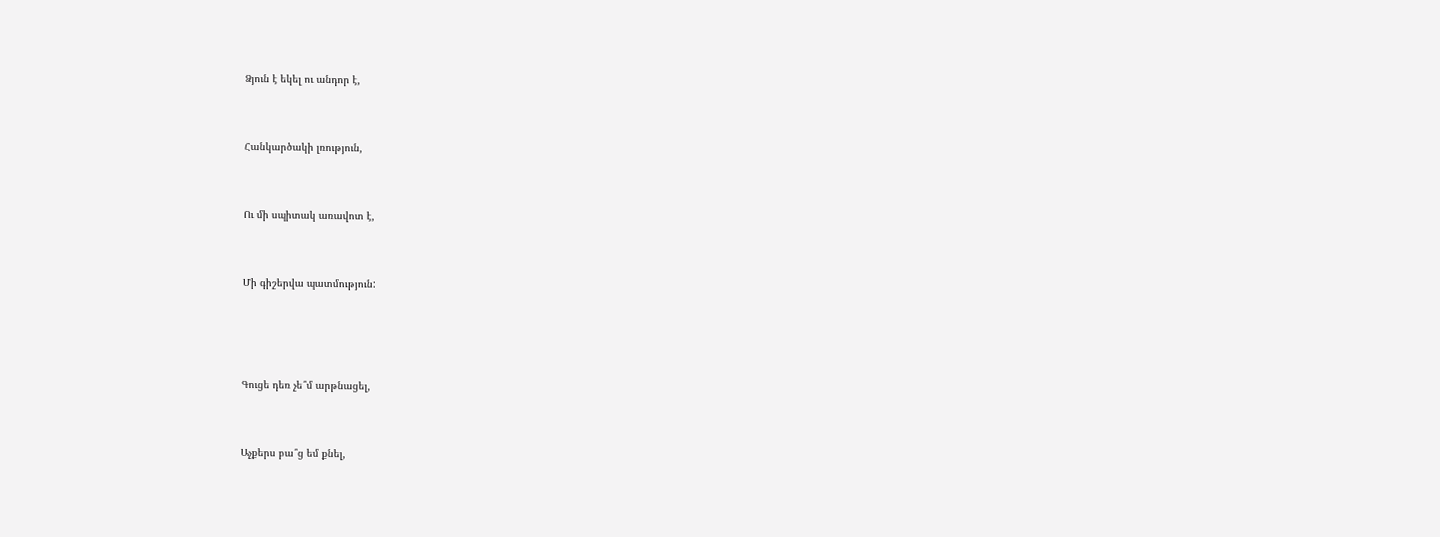Ձյուն է եկել ու անդոր է,



Հանկարծակի լռություն,



Ու մի սպիտակ առավոտ է,



Մի գիշերվա պատմություն:





Գուցե դեռ չե՞մ արթնացել,



Աչքերս բա՞ց եմ քնել,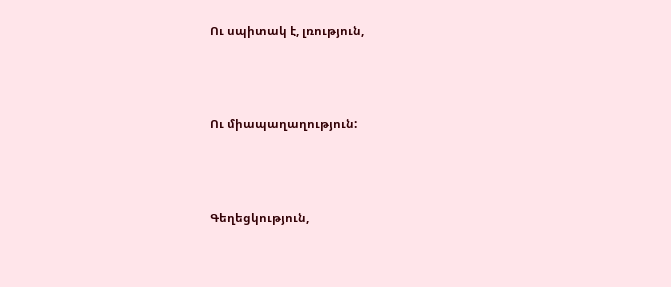Ու սպիտակ է, լռություն,



Ու միապաղաղություն:



Գեղեցկություն,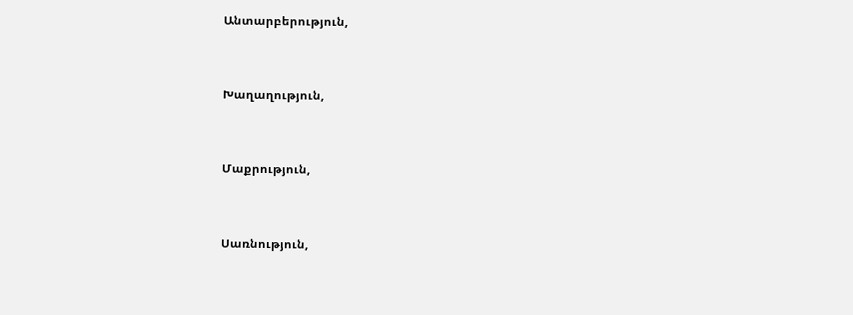Անտարբերություն,



Խաղաղություն,



Մաքրություն,



Սառնություն,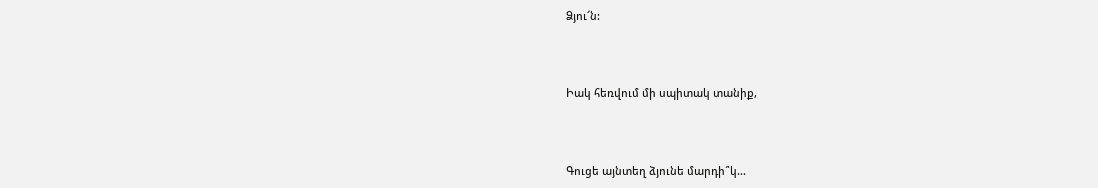Ձյու՜ն:



Իակ հեռվում մի սպիտակ տանիք,



Գուցե այնտեղ ձյունե մարդի՞կ...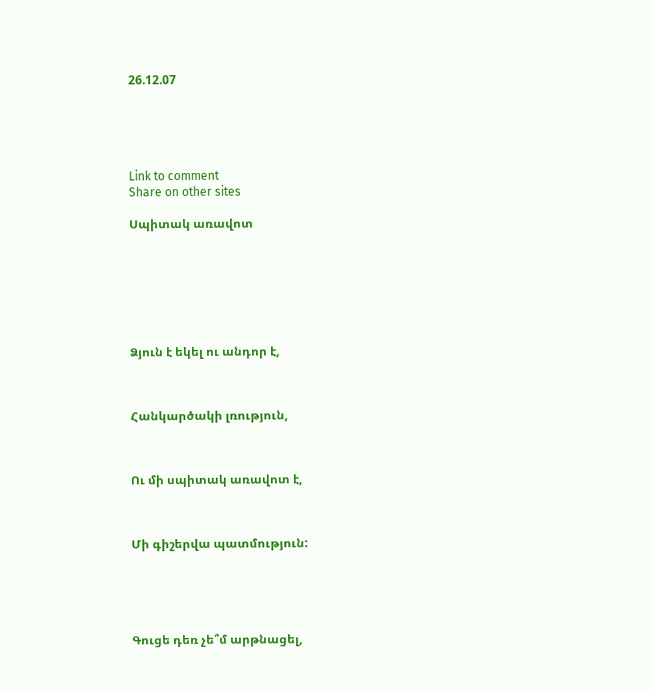26.12.07





Link to comment
Share on other sites

Սպիտակ առավոտ







Ձյուն է եկել ու անդոր է,



Հանկարծակի լռություն,



Ու մի սպիտակ առավոտ է,



Մի գիշերվա պատմություն:





Գուցե դեռ չե՞մ արթնացել,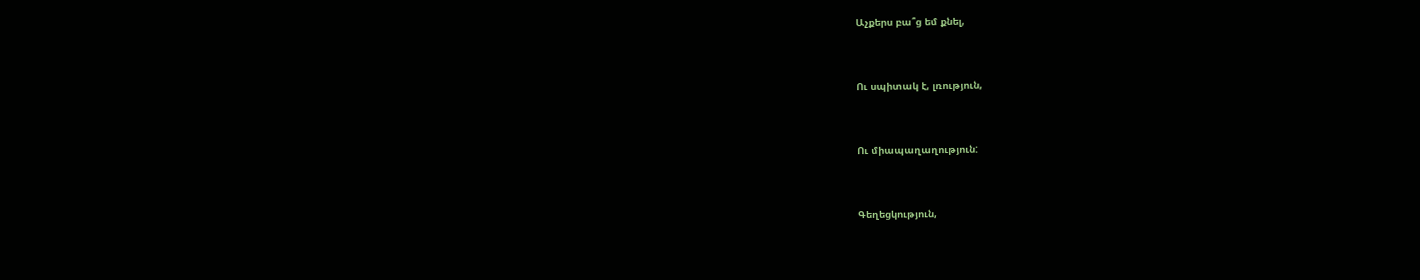Աչքերս բա՞ց եմ քնել,



Ու սպիտակ է, լռություն,



Ու միապաղաղություն:



Գեղեցկություն,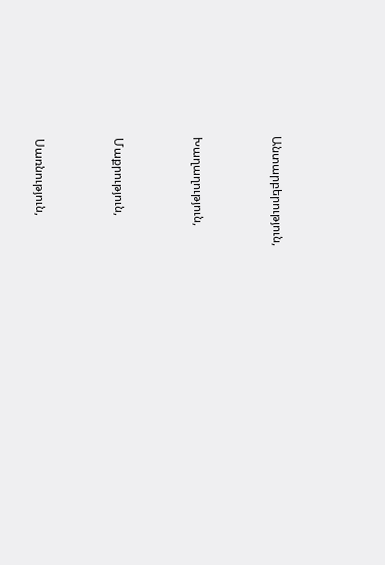Անտարբերություն,



Խաղաղություն,



Մաքրություն,



Սառնություն,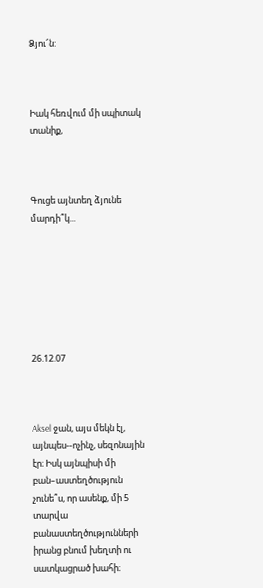Ձյու՜ն:



Իակ հեռվում մի սպիտակ տանիք,



Գուցե այնտեղ ձյունե մարդի՞կ...







26.12.07



Aksel ջան, այս մեկն էլ, այնպես--ոչինչ, սեզոնային էր։ Իսկ այնպիսի մի բան–աստեղծություն չունե՞ս, որ ասենք, մի 5 տարվա բանաստեղծությունների իրանց բնում խեղտի ու սատկացրած խահի։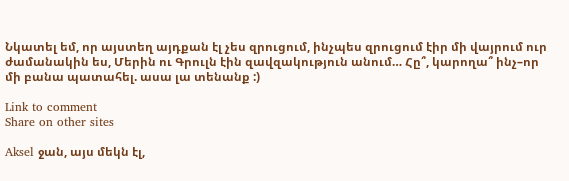Նկատել եմ, որ այստեղ այդքան էլ չես զրուցում, ինչպես զրուցում էիր մի վայրում ուր ժամանակին ես, Մերին ու Գրուլն էին զավզակություն անում… Հը՞, կարողա՞ ինչ–որ մի բանա պատահել. ասա լա տենանք :)

Link to comment
Share on other sites

Aksel ջան, այս մեկն էլ,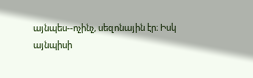այնպես--ոչինչ, սեզոնային էր։ Իսկ այնպիսի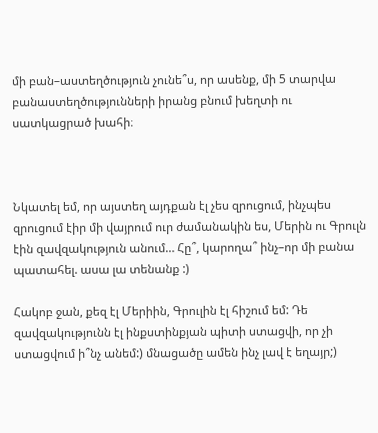մի բան–աստեղծություն չունե՞ս, որ ասենք, մի 5 տարվա բանաստեղծությունների իրանց բնում խեղտի ու սատկացրած խահի։



Նկատել եմ, որ այստեղ այդքան էլ չես զրուցում, ինչպես զրուցում էիր մի վայրում ուր ժամանակին ես, Մերին ու Գրուլն էին զավզակություն անում… Հը՞, կարողա՞ ինչ–որ մի բանա պատահել. ասա լա տենանք :)

Հակոբ ջան, քեզ էլ Մերիին, Գրուլին էլ հիշում եմ: Դե զավզակությունն էլ ինքստինքյան պիտի ստացվի, որ չի ստացվում ի՞նչ անեմ:) մնացածը ամեն ինչ լավ է եղայր;)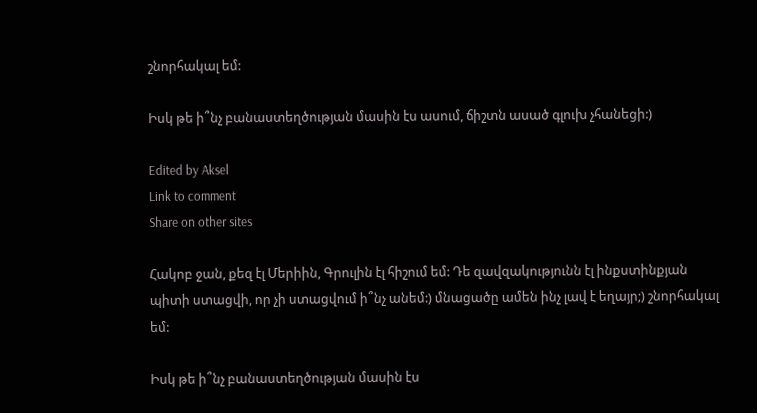շնորհակալ եմ:

Իսկ թե ի՞նչ բանաստեղծության մասին էս ասում, ճիշտն ասած գլուխ չհանեցի:)

Edited by Aksel
Link to comment
Share on other sites

Հակոբ ջան, քեզ էլ Մերիին, Գրուլին էլ հիշում եմ: Դե զավզակությունն էլ ինքստինքյան պիտի ստացվի, որ չի ստացվում ի՞նչ անեմ:) մնացածը ամեն ինչ լավ է եղայր;) շնորհակալ եմ:

Իսկ թե ի՞նչ բանաստեղծության մասին էս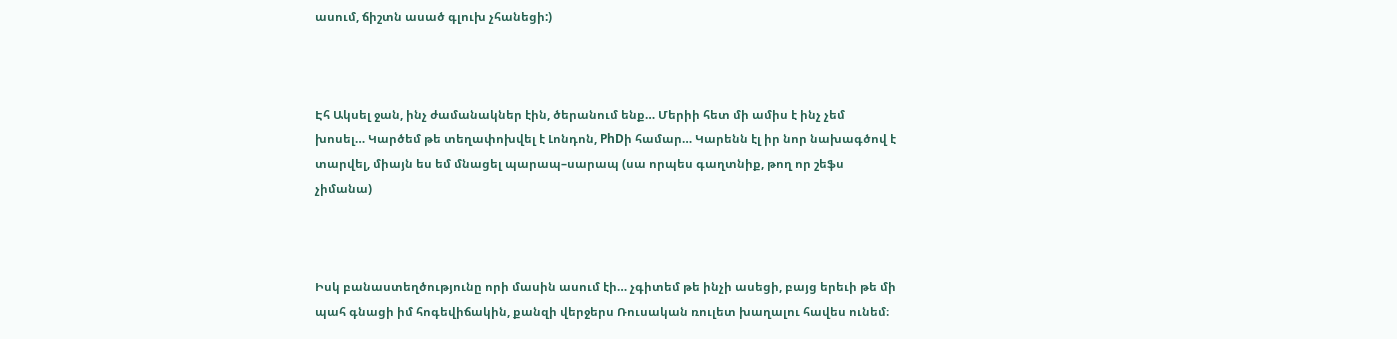ասում, ճիշտն ասած գլուխ չհանեցի:)



Էհ Ակսել ջան, ինչ ժամանակներ էին, ծերանում ենք… Մերիի հետ մի ամիս է ինչ չեմ խոսել… Կարծեմ թե տեղափոխվել է Լոնդոն, PhDի համար… Կարենն էլ իր նոր նախագծով է տարվել, միայն ես եմ մնացել պարապ–սարապ (սա որպես գաղտնիք, թող որ շեֆս չիմանա)



Իսկ բանաստեղծությունը որի մասին ասում էի… չգիտեմ թե ինչի ասեցի, բայց երեւի թե մի պահ գնացի իմ հոգեվիճակին, քանզի վերջերս Ռուսական ռուլետ խաղալու հավես ունեմ։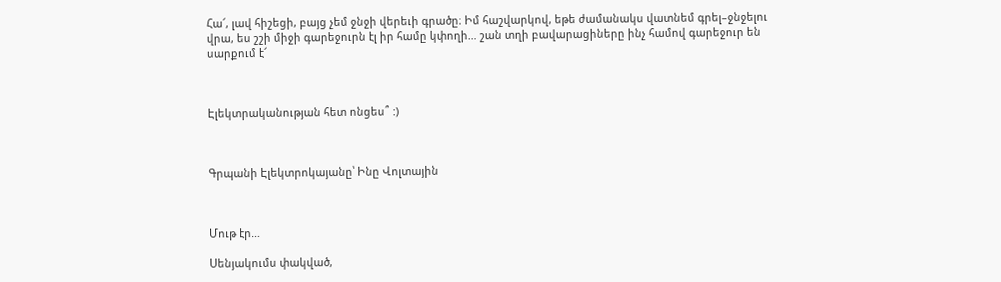Հա՜, լավ հիշեցի, բայց չեմ ջնջի վերեւի գրածը։ Իմ հաշվարկով, եթե ժամանակս վատնեմ գրել–ջնջելու վրա, ես շշի միջի գարեջուրն էլ իր համը կփողի… շան տղի բավարացիները ինչ համով գարեջուր են սարքում է՜



Էլեկտրականության հետ ոնցես՞ :)



Գրպանի Էլեկտրոկայանը՝ Ինը Վոլտային



Մութ էր…

Սենյակումս փակված,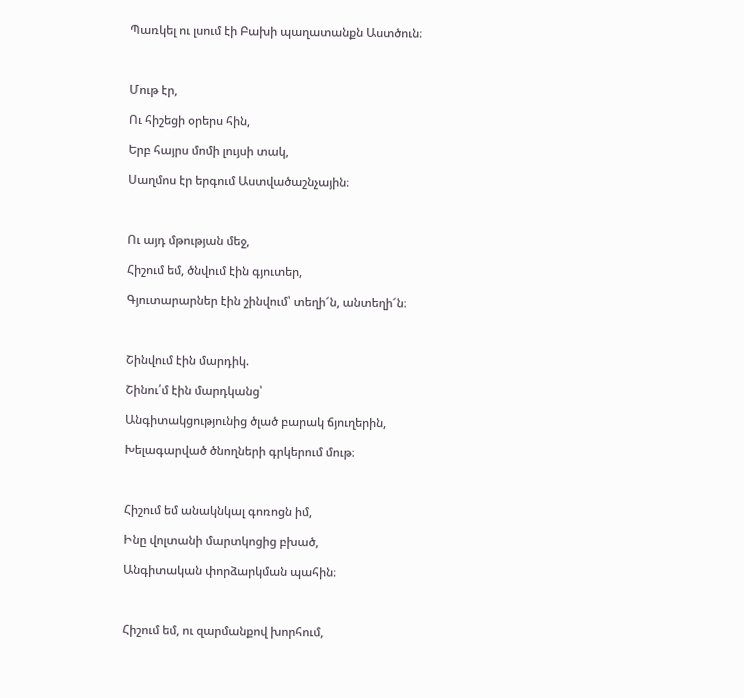Պառկել ու լսում էի Բախի պաղատանքն Աստծուն։



Մութ էր,

Ու հիշեցի օրերս հին,

Երբ հայրս մոմի լույսի տակ,

Սաղմոս էր երգում Աստվածաշնչային։



Ու այդ մթության մեջ,

Հիշում եմ, ծնվում էին գյուտեր,

Գյուտարարներ էին շինվում՝ տեղի՜ն, անտեղի՜ն։



Շինվում էին մարդիկ.

Շինու՛մ էին մարդկանց՝

Անգիտակցությունից ծլած բարակ ճյուղերին,

Խելագարված ծնողների գրկերում մութ։



Հիշում եմ անակնկալ գոռոցն իմ,

Ինը վոլտանի մարտկոցից բխած,

Անգիտական փորձարկման պահին։



Հիշում եմ, ու զարմանքով խորհում,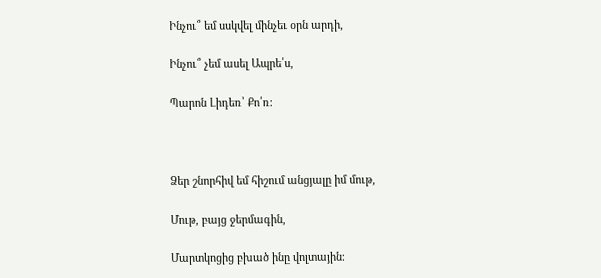Ինչու՞ եմ սսկվել մինչեւ օրն արդի,

Ինչու՞ չեմ ասել Ապրե՛ս,

Պարոն Լիդեռ՝ Քո՛ռ։



Ձեր շնորհիվ եմ հիշում անցյալը իմ մութ,

Մութ, բայց ջերմագին,

Մարտկոցից բխած ինը վոլտային։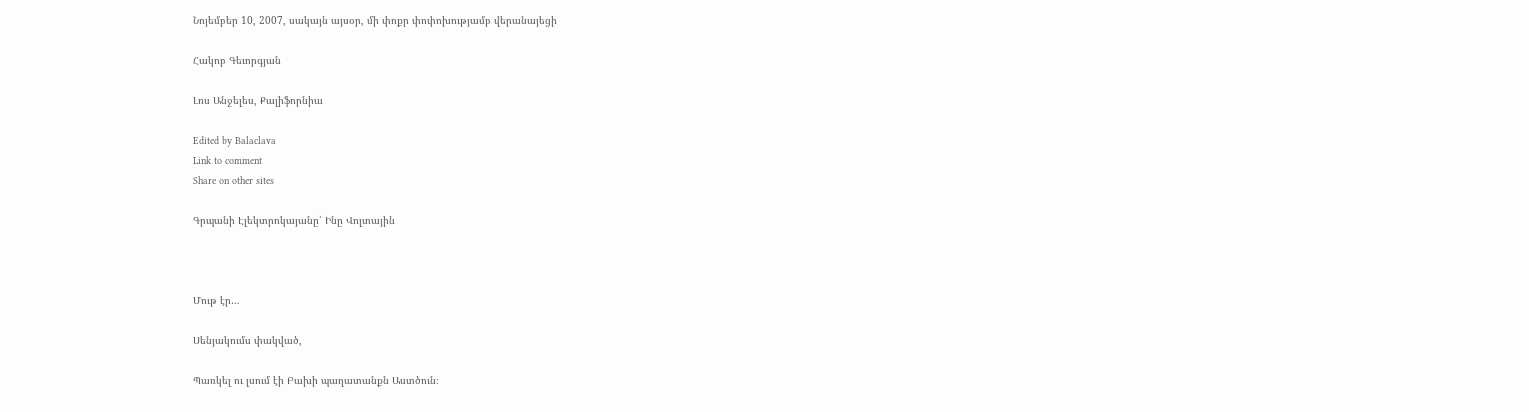Նոյեմբեր 10, 2007, սակայն այսօր, մի փոքր փոփոխությամբ վերանայեցի

Հակոբ Գեւորգյան

Լոս Անջելես, Քալիֆորնիա

Edited by Balaclava
Link to comment
Share on other sites

Գրպանի Էլեկտրոկայանը՝ Ինը Վոլտային



Մութ էր…

Սենյակումս փակված,

Պառկել ու լսում էի Բախի պաղատանքն Աստծուն։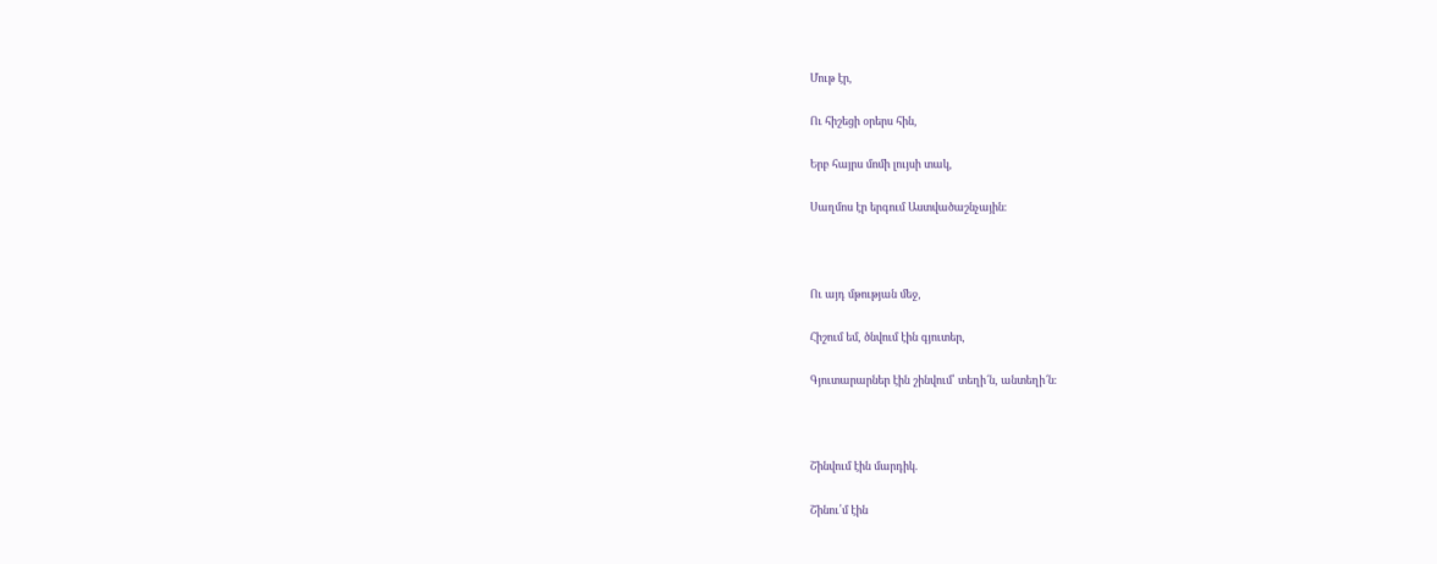Մութ էր,

Ու հիշեցի օրերս հին,

Երբ հայրս մոմի լույսի տակ,

Սաղմոս էր երգում Աստվածաշնչային։



Ու այդ մթության մեջ,

Հիշում եմ, ծնվում էին գյուտեր,

Գյուտարարներ էին շինվում՝ տեղի՜ն, անտեղի՜ն։



Շինվում էին մարդիկ.

Շինու՛մ էին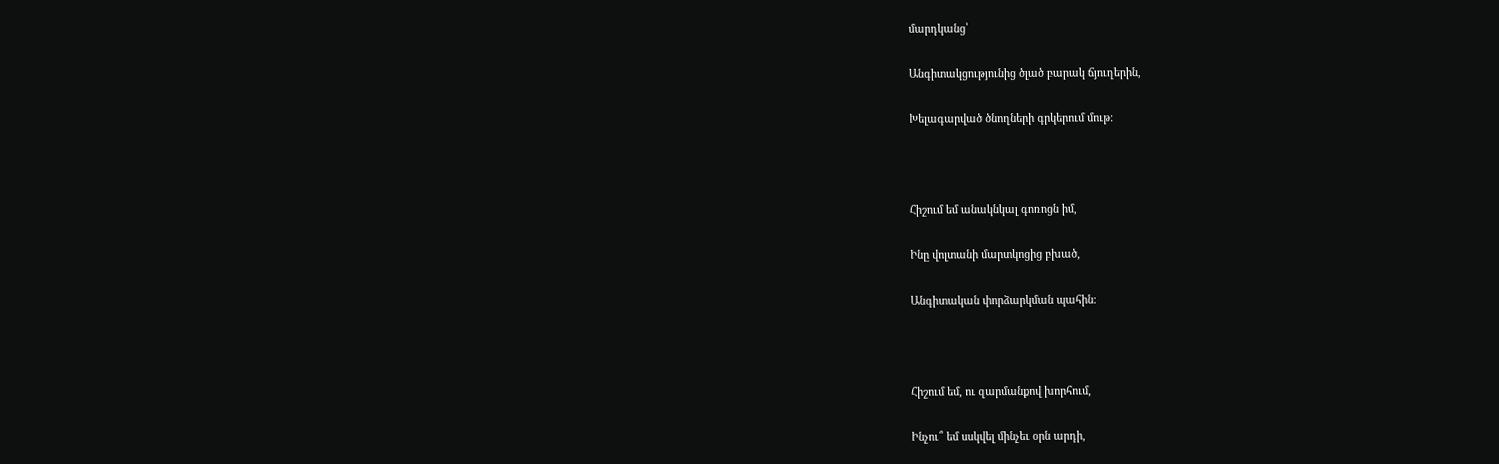մարդկանց՝

Անգիտակցությունից ծլած բարակ ճյուղերին,

Խելագարված ծնողների գրկերում մութ։



Հիշում եմ անակնկալ գոռոցն իմ,

Ինը վոլտանի մարտկոցից բխած,

Անգիտական փորձարկման պահին։



Հիշում եմ, ու զարմանքով խորհում,

Ինչու՞ եմ սսկվել մինչեւ օրն արդի,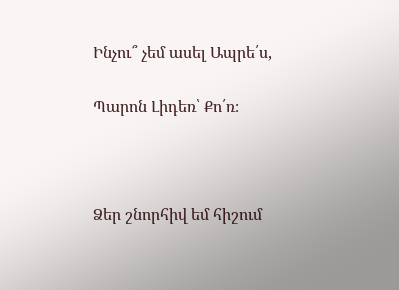Ինչու՞ չեմ ասել Ապրե՛ս,

Պարոն Լիդեռ՝ Քո՛ռ։



Ձեր շնորհիվ եմ հիշում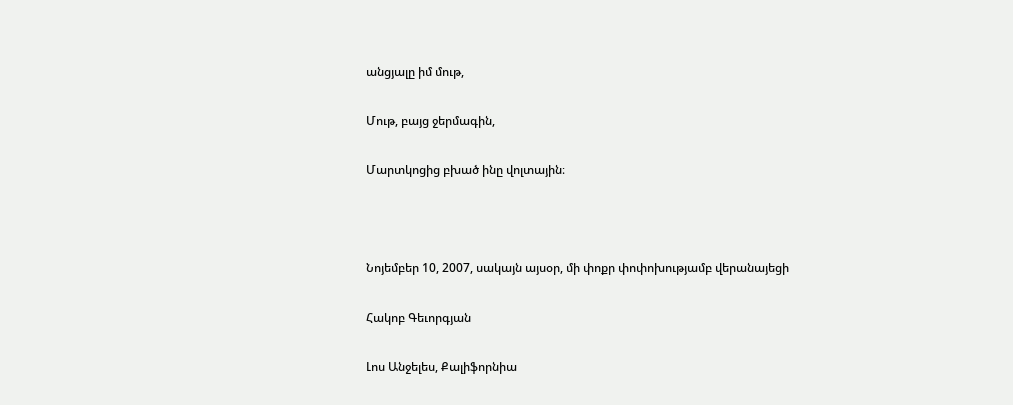անցյալը իմ մութ,

Մութ, բայց ջերմագին,

Մարտկոցից բխած ինը վոլտային։



Նոյեմբեր 10, 2007, սակայն այսօր, մի փոքր փոփոխությամբ վերանայեցի

Հակոբ Գեւորգյան

Լոս Անջելես, Քալիֆորնիա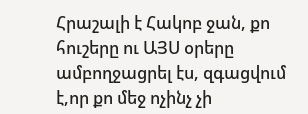Հրաշալի է Հակոբ ջան, քո հուշերը ու ԱՅՍ օրերը ամբողջացրել էս, զգացվում է,որ քո մեջ ոչինչ չի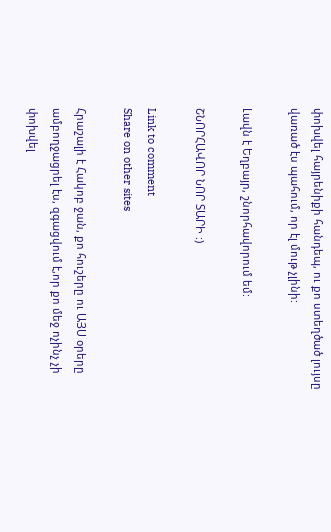փոխվել հայրենիքի հանդեպ, ու քո ստեղծած լույսը վառած էս պահում, որ էլ մութ չլինի:

Լավն է Եղբայր, շնորհավորում եմ:

ՇՆՈՐՀԱՎՈՐ ՆՈՐ ՏԱՐԻ :)

Link to comment
Share on other sites

Հրաշալի է Հակոբ ջան, քո հուշերը ու ԱՅՍ օրերը ամբողջացրել էս, զգացվում է,որ քո մեջ ոչինչ չի փոխվել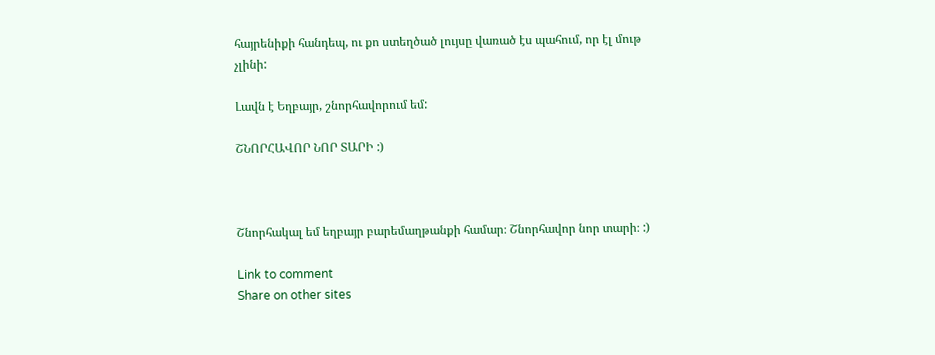հայրենիքի հանդեպ, ու քո ստեղծած լույսը վառած էս պահում, որ էլ մութ չլինի:

Լավն է Եղբայր, շնորհավորում եմ:

ՇՆՈՐՀԱՎՈՐ ՆՈՐ ՏԱՐԻ :)



Շնորհակալ եմ եղբայր բարեմաղթանքի համար։ Շնորհավոր նոր տարի։ :)

Link to comment
Share on other sites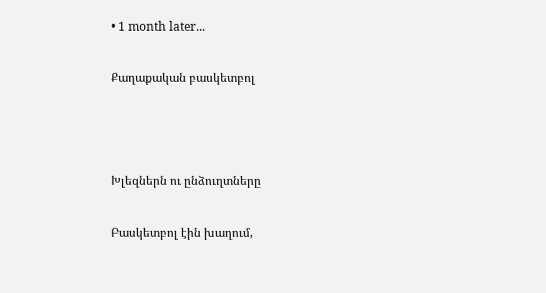• 1 month later...

Քաղաքական բասկետբոլ



Խլեզներն ու ընձուղտները

Բասկետբոլ էին խաղում,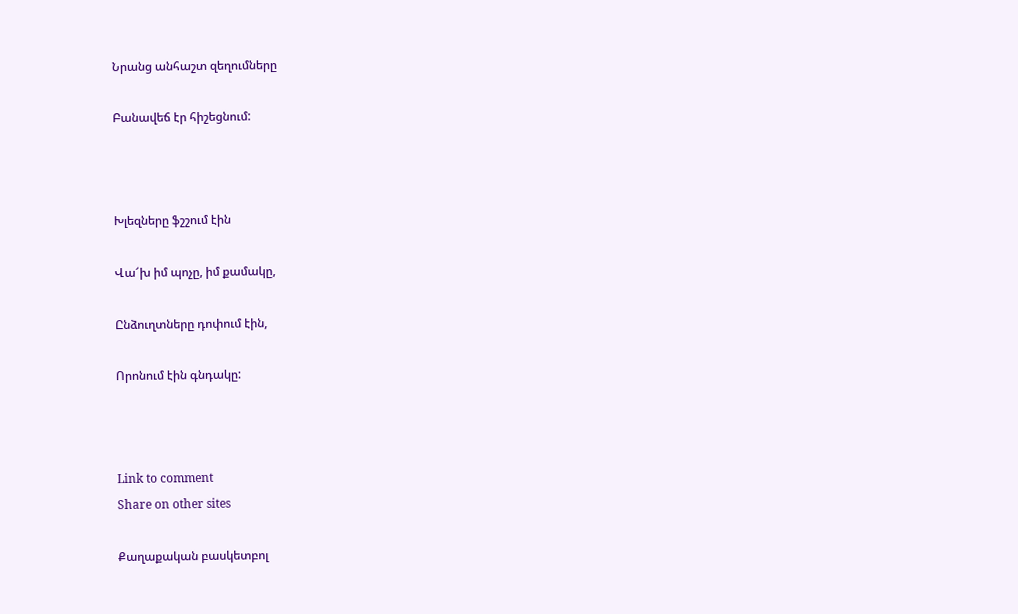Նրանց անհաշտ զեղումները

Բանավեճ էր հիշեցնում:



Խլեզները ֆշշում էին

Վա՜խ իմ պոչը, իմ քամակը,

Ընձուղտները դոփում էին,

Որոնում էին գնդակը:



Link to comment
Share on other sites

Քաղաքական բասկետբոլ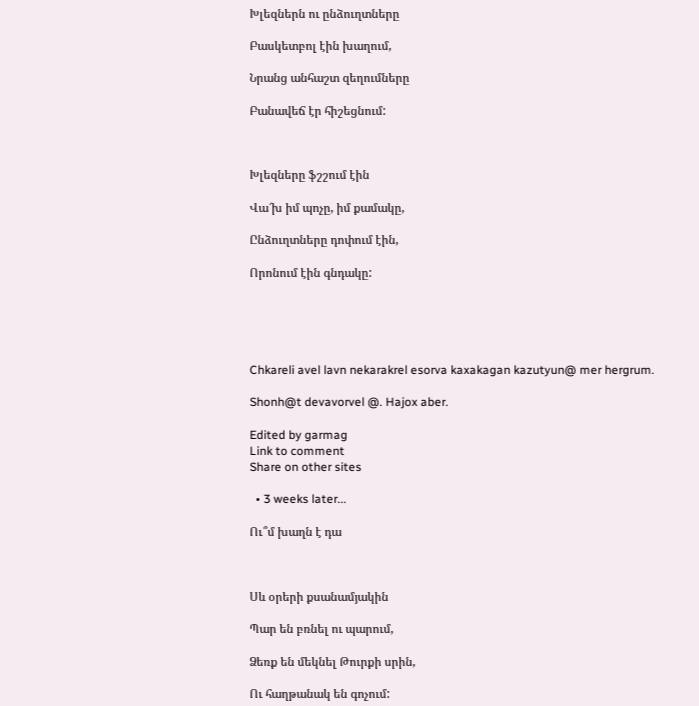Խլեզներն ու ընձուղտները

Բասկետբոլ էին խաղում,

Նրանց անհաշտ զեղումները

Բանավեճ էր հիշեցնում:



Խլեզները ֆշշում էին

Վա՜խ իմ պոչը, իմ քամակը,

Ընձուղտները դոփում էին,

Որոնում էին գնդակը:





Chkareli avel lavn nekarakrel esorva kaxakagan kazutyun@ mer hergrum.

Shonh@t devavorvel @. Hajox aber.

Edited by garmag
Link to comment
Share on other sites

  • 3 weeks later...

Ու՞մ խաղն է դա



Սև օրերի քսանամյակին

Պար են բռնել ու պարում,

Ձեռք են մեկնել Թուրքի սրին,

Ու հաղթանակ են գոչում: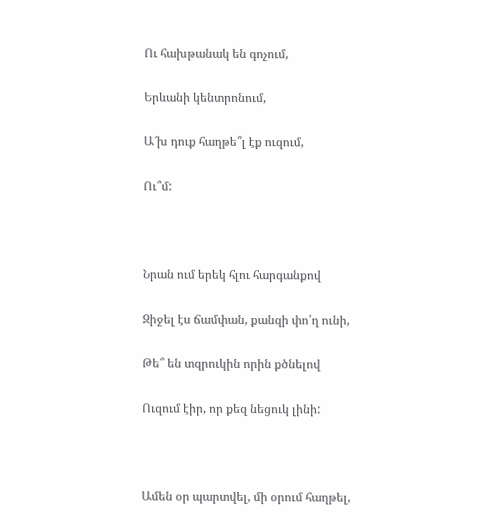Ու հախթանակ են գոչում,

Երևանի կենտրոնում,

Ա՜խ դուք հաղթե՞լ էք ուզում,

Ու՞մ:



Նրան ում երեկ հլու հարգանքով

Զիջել էս ճամփան, քանզի փո՛ղ ունի,

Թե՞ են տզրուկին որին քծնելով

Ուզում էիր, որ քեզ նեցուկ լինի:



Ամեն օր պարտվել, մի օրում հաղթել,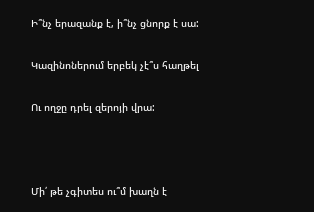Ի՞նչ երազանք է, ի՞նչ ցնորք է սա:

Կազինոներում երբեկ չէ՞ս հաղթել

Ու ողջը դրել զերոյի վրա:



Մի՛ թե չգիտես ու՞մ խաղն է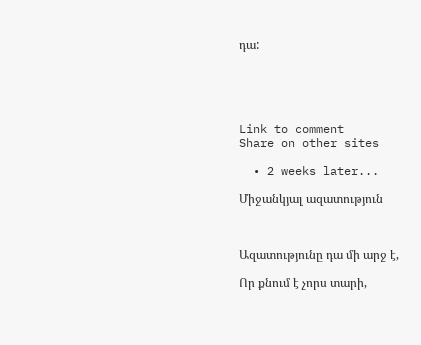դա:





Link to comment
Share on other sites

  • 2 weeks later...

Միջանկյալ ազատություն



Ազատությունը դա մի արջ է,

Որ քնում է չորս տարի,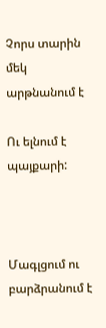Չորս տարին մեկ արթնանում է

Ու ելնում է պայքարի:



Մագլցում ու բարձրանում է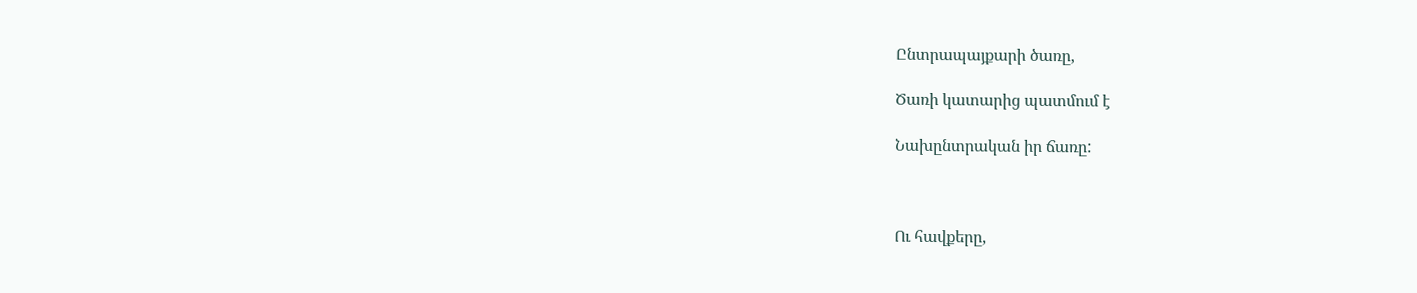Ընտրապայքարի ծառը,

Ծառի կատարից պատմում է

Նախընտրական իր ճառը:



Ու հավքերը,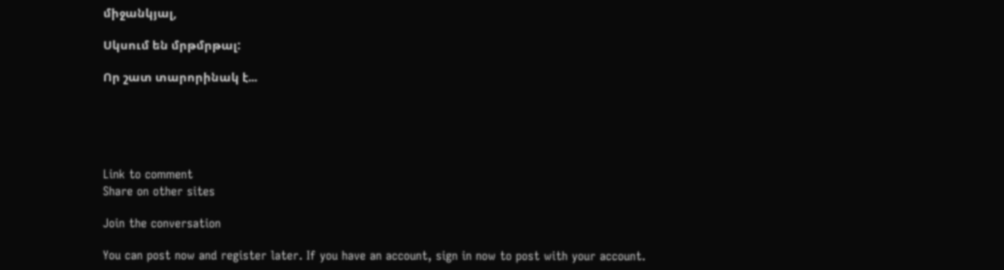միջանկյալ,

Սկսում են մրթմրթալ:

Որ շատ տարորինակ է...





Link to comment
Share on other sites

Join the conversation

You can post now and register later. If you have an account, sign in now to post with your account.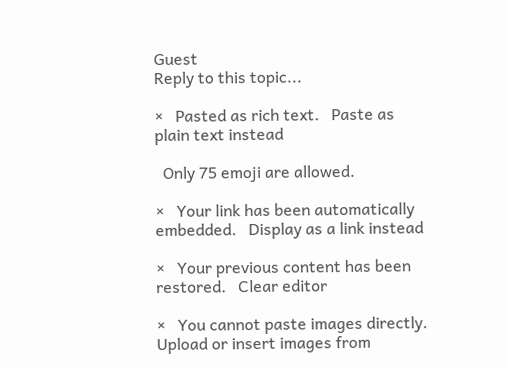Guest
Reply to this topic...

×   Pasted as rich text.   Paste as plain text instead

  Only 75 emoji are allowed.

×   Your link has been automatically embedded.   Display as a link instead

×   Your previous content has been restored.   Clear editor

×   You cannot paste images directly. Upload or insert images from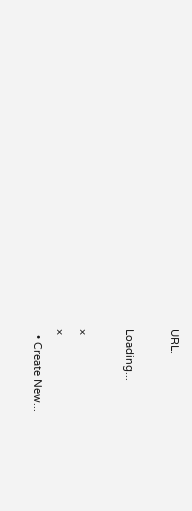URL.

Loading...

×
×
  • Create New...